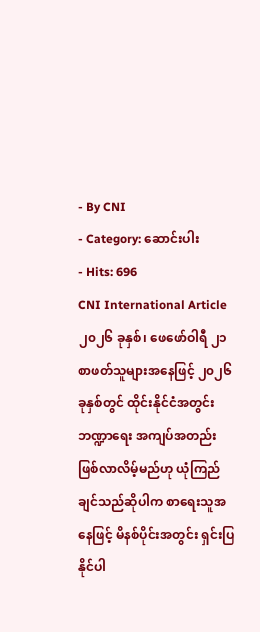- By CNI
- Category: ဆောင်းပါး
- Hits: 696
CNI International Article
၂၀၂၆ ခုနှစ်၊ ဖေဖော်ဝါရီ ၂၁
စာဖတ်သူများအနေဖြင့် ၂၀၂၆ ခုနှစ်တွင် ထိုင်းနိုင်ငံအတွင်း ဘဏ္ဍာရေး အကျပ်အတည်း ဖြစ်လာလိမ့်မည်ဟု ယုံကြည်ချင်သည်ဆိုပါက စာရေးသူအနေဖြင့် မိနစ်ပိုင်းအတွင်း ရှင်းပြနိုင်ပါ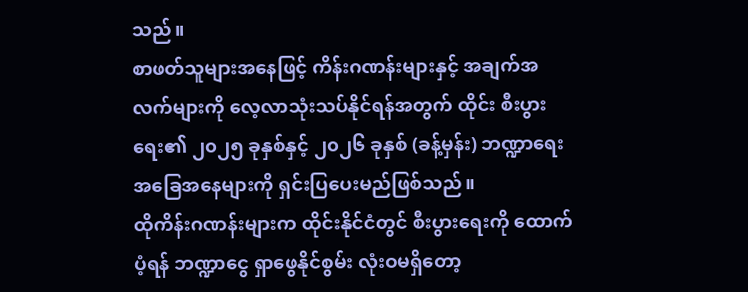သည်။
စာဖတ်သူများအနေဖြင့် ကိန်းဂဏန်းများနှင့် အချက်အလက်များကို လေ့လာသုံးသပ်နိုင်ရန်အတွက် ထိုင်း စီးပွားရေး၏ ၂၀၂၅ ခုနှစ်နှင့် ၂၀၂၆ ခုနှစ် (ခန့်မှန်း) ဘဏ္ဍာရေး အခြေအနေများကို ရှင်းပြပေးမည်ဖြစ်သည်။
ထိုကိန်းဂဏန်းများက ထိုင်းနိုင်ငံတွင် စီးပွားရေးကို ထောက်ပံ့ရန် ဘဏ္ဍာငွေ ရှာဖွေနိုင်စွမ်း လုံးဝမရှိတော့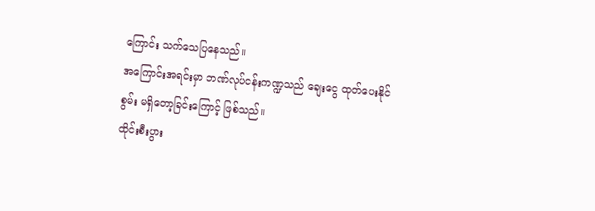ကြောင်း သက်သေပြနေသည်။
အကြောင်းအရင်းမှာ ဘဏ်လုပ်ငန်းကဏ္ဍသည် ချေးငွေ ထုတ်ပေးနိုင်စွမ်း မရှိတော့ခြင်းကြောင့် ဖြစ်သည်။
ထိုင်းစီးပွား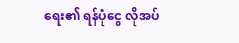ရေး၏ ရန်ပုံငွေ လိုအပ်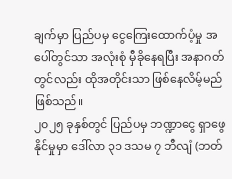ချက်မှာ ပြည်ပမှ ငွေကြေးထောက်ပံ့မှု အပေါ်တွင်သာ အလုံးစုံ မှီခိုနေရပြီး အနာဂတ်တွင်လည်း ထိုအတိုင်းသာ ဖြစ်နေလိမ့်မည်ဖြစ်သည်။
၂၀၂၅ ခုနှစ်တွင် ပြည်ပမှ ဘဏ္ဍာငွေ ရှာဖွေနိုင်မှုမှာ ဒေါ်လာ ၃၁ ဒသမ ၇ ဘီလျံ (ဘတ်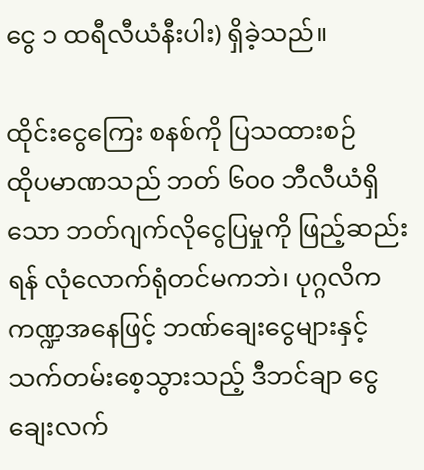ငွေ ၁ ထရီလီယံနီးပါး) ရှိခဲ့သည်။

ထိုင်းငွေကြေး စနစ်ကို ပြသထားစဉ်
ထိုပမာဏသည် ဘတ် ၆၀၀ ဘီလီယံရှိသော ဘတ်ဂျက်လိုငွေပြမှုကို ဖြည့်ဆည်းရန် လုံလောက်ရုံတင်မကဘဲ၊ ပုဂ္ဂလိက ကဏ္ဍအနေဖြင့် ဘဏ်ချေးငွေများနှင့် သက်တမ်းစေ့သွားသည့် ဒီဘင်ချာ ငွေချေးလက်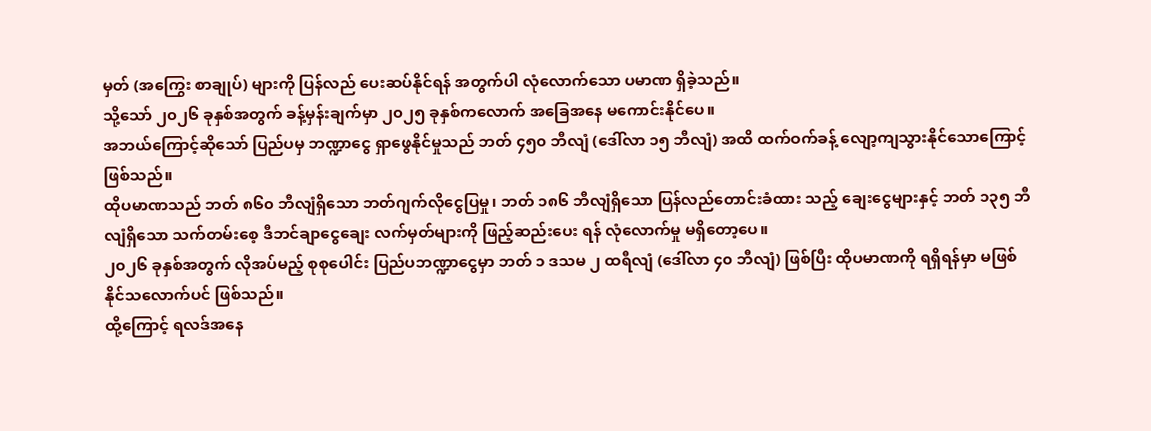မှတ် (အကြွေး စာချုပ်) များကို ပြန်လည် ပေးဆပ်နိုင်ရန် အတွက်ပါ လုံလောက်သော ပမာဏ ရှိခဲ့သည်။
သို့သော် ၂၀၂၆ ခုနှစ်အတွက် ခန့်မှန်းချက်မှာ ၂၀၂၅ ခုနှစ်ကလောက် အခြေအနေ မကောင်းနိုင်ပေ။
အဘယ်ကြောင့်ဆိုသော် ပြည်ပမှ ဘဏ္ဍာငွေ ရှာဖွေနိုင်မှုသည် ဘတ် ၄၅၀ ဘီလျံ (ဒေါ်လာ ၁၅ ဘီလျံ) အထိ ထက်ဝက်ခန့် လျော့ကျသွားနိုင်သောကြောင့် ဖြစ်သည်။
ထိုပမာဏသည် ဘတ် ၈၆၀ ဘီလျံရှိသော ဘတ်ဂျက်လိုငွေပြမှု၊ ဘတ် ၁၈၆ ဘီလျံရှိသော ပြန်လည်တောင်းခံထား သည့် ချေးငွေများနှင့် ဘတ် ၁၃၅ ဘီလျံရှိသော သက်တမ်းစေ့ ဒီဘင်ချာငွေချေး လက်မှတ်များကို ဖြည့်ဆည်းပေး ရန် လုံလောက်မှု မရှိတော့ပေ။
၂၀၂၆ ခုနှစ်အတွက် လိုအပ်မည့် စုစုပေါင်း ပြည်ပဘဏ္ဍာငွေမှာ ဘတ် ၁ ဒသမ ၂ ထရီလျံ (ဒေါ်လာ ၄၀ ဘီလျံ) ဖြစ်ပြီး ထိုပမာဏကို ရရှိရန်မှာ မဖြစ်နိုင်သလောက်ပင် ဖြစ်သည်။
ထို့ကြောင့် ရလဒ်အနေ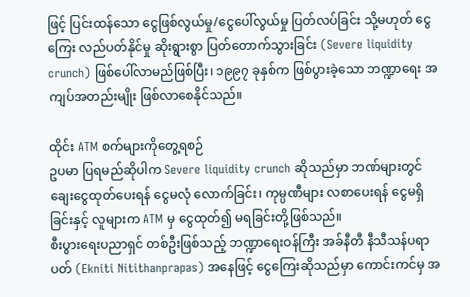ဖြင့် ပြင်းထန်သော ငွေဖြစ်လွယ်မှု/ငွေပေါ်လွယ်မှု ပြတ်လပ်ခြင်း သို့မဟုတ် ငွေကြေး လည်ပတ်နိုင်မှု ဆိုးရွားစွာ ပြတ်တောက်သွားခြင်း (Severe liquidity crunch) ဖြစ်ပေါ်လာမည်ဖြစ်ပြီး၊ ၁၉၉၇ ခုနှစ်က ဖြစ်ပွားခဲ့သော ဘဏ္ဍာရေး အကျပ်အတည်းမျိုး ဖြစ်လာစေနိုင်သည်။

ထိုင်း ATM စက်များကိုတွေ့ရစဉ်
ဥပမာ ပြရမည်ဆိုပါက Severe liquidity crunch ဆိုသည်မှာ ဘဏ်များတွင် ချေးငွေထုတ်ပေးရန် ငွေမလုံ လောက်ခြင်း၊ ကုမ္ပဏီများ လစာပေးရန် ငွေမရှိခြင်းနှင့် လူများက ATM မှ ငွေထုတ်၍ မရခြင်းတို့ဖြစ်သည်။
စီးပွားရေးပညာရှင် တစ်ဦးဖြစ်သည့် ဘဏ္ဍာရေးဝန်ကြီး အခ်နီတီ နီသီသန်ပရာပတ် (Ekniti Nitithanprapas) အနေဖြင့် ငွေကြေးဆိုသည်မှာ ကောင်းကင်မှ အ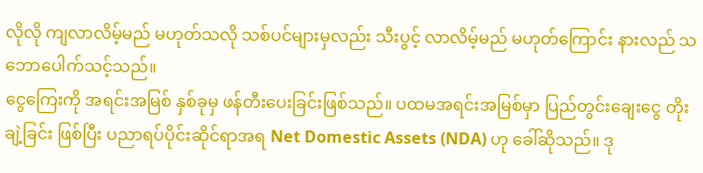လိုလို ကျလာလိမ့်မည် မဟုတ်သလို သစ်ပင်များမှလည်း သီးပွင့် လာလိမ့်မည် မဟုတ်ကြောင်း နားလည် သဘောပေါက်သင့်သည်။
ငွေကြေးကို အရင်းအမြစ် နှစ်ခုမှ ဖန်တီးပေးခြင်းဖြစ်သည်။ ပထမအရင်းအမြစ်မှာ ပြည်တွင်းချေးငွေ တိုးချဲ့ခြင်း ဖြစ်ပြီး ပညာရပ်ပိုင်းဆိုင်ရာအရ Net Domestic Assets (NDA) ဟု ခေါ်ဆိုသည်။ ဒု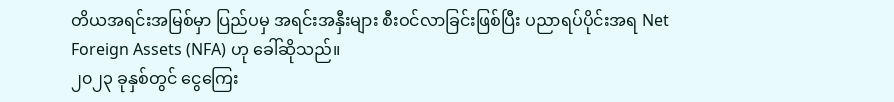တိယအရင်းအမြစ်မှာ ပြည်ပမှ အရင်းအနှီးများ စီးဝင်လာခြင်းဖြစ်ပြီး ပညာရပ်ပိုင်းအရ Net Foreign Assets (NFA) ဟု ခေါ်ဆိုသည်။
၂၀၂၃ ခုနှစ်တွင် ငွေကြေး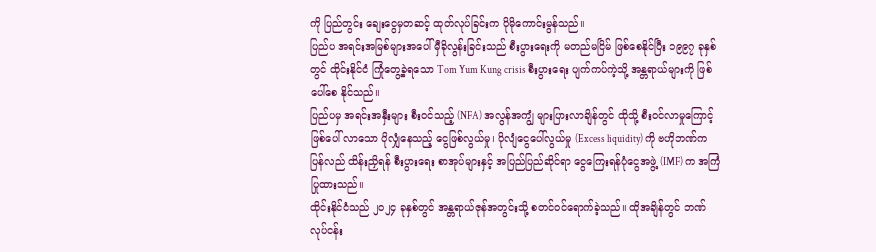ကို ပြည်တွင်း ချေးငွေမှတဆင့် ထုတ်လုပ်ခြင်းက ပိုမိုကောင်းမွန်သည်။
ပြည်ပ အရင်းအမြစ်များအပေါ် မှီခိုလွန်းခြင်းသည် စီးပွားရေးကို မတည်မငြိမ် ဖြစ်စေနိုင်ပြီး ၁၉၉၇ ခုနှစ်တွင် ထိုင်းနိုင်ငံ ကြုံတွေ့ခဲ့ရသော Tom Yum Kung crisis စီးပွားရေး ပျက်ကပ်ကဲ့သို့ အန္တရာယ်များကို ဖြစ်ပေါ်စေ နိုင်သည်။
ပြည်ပမှ အရင်းအနှီးများ စီးဝင်သည့် (NFA) အလွန်အကျွံ များပြားလာချိန်တွင် ထိုသို့ စီးဝင်လာမှုကြောင့် ဖြစ်ပေါ် လာသော ပိုလျှံနေသည့် ငွေဖြစ်လွယ်မှု၊ ပိုလျံငွေပေါ်လွယ်မှု (Excess liquidity) ကို ဗဟိုဘဏ်က ပြန်လည် ထိန်းညှိရန် စီးပွားရေး စာအုပ်များနှင့် အပြည်ပြည်ဆိုင်ရာ ငွေကြေးရန်ပုံငွေအဖွဲ့ (IMF) က အကြံပြုထားသည်။
ထိုင်းနိုင်ငံသည် ၂၀၂၄ ခုနှစ်တွင် အန္တရာယ်ဇုန်အတွင်းသို့ စတင်ဝင်ရောက်ခဲ့သည်။ ထိုအချိန်တွင် ဘဏ်လုပ်ငန်း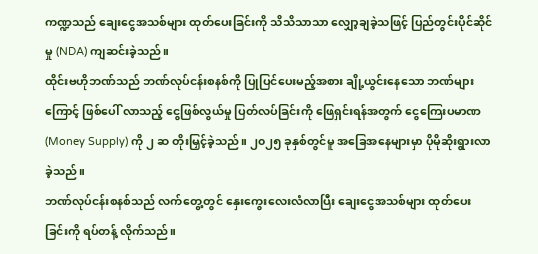ကဏ္ဍသည် ချေးငွေအသစ်များ ထုတ်ပေးခြင်းကို သိသိသာသာ လျှော့ချခဲ့သဖြင့် ပြည်တွင်းပိုင်ဆိုင်မှု (NDA) ကျဆင်းခဲ့သည်။
ထိုင်းဗဟိုဘဏ်သည် ဘဏ်လုပ်ငန်းစနစ်ကို ပြုပြင်ပေးမည့်အစား ချို့ယွင်းနေသော ဘဏ်များကြောင့် ဖြစ်ပေါ် လာသည့် ငွေဖြစ်လွယ်မှု ပြတ်လပ်ခြင်းကို ဖြေရှင်းရန်အတွက် ငွေကြေးပမာဏ (Money Supply) ကို ၂ ဆ တိုးမြှင့်ခဲ့သည်။ ၂၀၂၅ ခုနှစ်တွင်မူ အခြေအနေများမှာ ပိုမိုဆိုးရွားလာခဲ့သည်။
ဘဏ်လုပ်ငန်းစနစ်သည် လက်တွေ့တွင် နှေးကွေးလေးလံလာပြီး ချေးငွေအသစ်များ ထုတ်ပေးခြင်းကို ရပ်တန့် လိုက်သည်။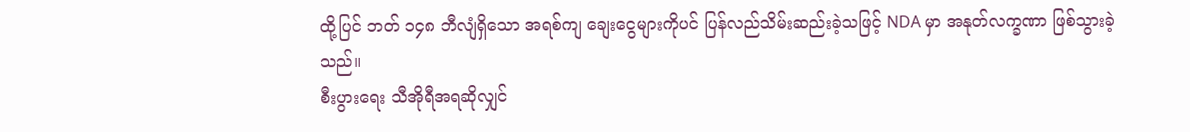ထို့ပြင် ဘတ် ၁၄၈ ဘီလျံရှိသော အရစ်ကျ ချေးငွေများကိုပင် ပြန်လည်သိမ်းဆည်းခဲ့သဖြင့် NDA မှာ အနုတ်လက္ခဏာ ဖြစ်သွားခဲ့သည်။
စီးပွားရေး သီအိုရီအရဆိုလျှင်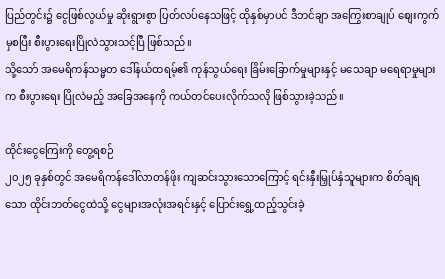ပြည်တွင်း၌ ငွေဖြစ်လွယ်မှု ဆိုးရွားစွာ ပြတ်လပ်နေသဖြင့် ထိုနှစ်မှာပင် ဒီဘင်ချာ အကြွေးစာချုပ် စျေးကွက်မှစပြီး စီးပွားရေးပြိုလဲသွားသင့်ပြီ ဖြစ်သည်။
သို့သော် အမေရိကန်သမ္မတ ဒေါ်နယ်ထရမ့်၏ ကုန်သွယ်ရေး ခြိမ်းခြောက်မှုများနှင့် မသေချာ မရေရာမှုများက စီးပွားရေး ပြိုလဲမည့် အခြေအနေကို ကယ်တင်ပေးလိုက်သလို ဖြစ်သွားခဲ့သည်။

ထိုင်းငွေကြေးကို တွေ့ရစဉ်
၂၀၂၅ ခုနှစ်တွင် အမေရိကန်ဒေါ်လာတန်ဖိုး ကျဆင်းသွားသောကြောင့် ရင်းနှီးမြှုပ်နှံသူများက စိတ်ချရသော ထိုင်းဘတ်ငွေထဲသို့ ငွေများအလုံးအရင်းနှင့် ပြောင်းရွှေ့ထည့်သွင်းခဲ့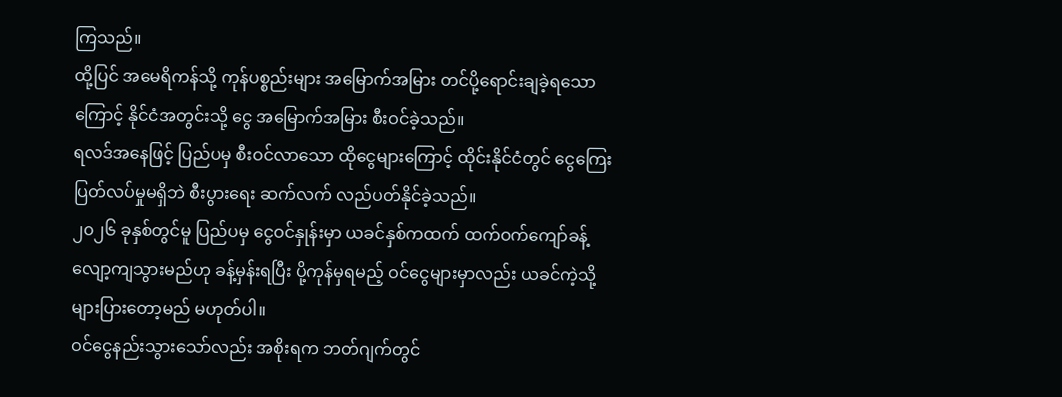ကြသည်။
ထို့ပြင် အမေရိကန်သို့ ကုန်ပစ္စည်းများ အမြောက်အမြား တင်ပို့ရောင်းချခဲ့ရသောကြောင့် နိုင်ငံအတွင်းသို့ ငွေ အမြောက်အမြား စီးဝင်ခဲ့သည်။
ရလဒ်အနေဖြင့် ပြည်ပမှ စီးဝင်လာသော ထိုငွေများကြောင့် ထိုင်းနိုင်ငံတွင် ငွေကြေး ပြတ်လပ်မှုမရှိဘဲ စီးပွားရေး ဆက်လက် လည်ပတ်နိုင်ခဲ့သည်။
၂၀၂၆ ခုနှစ်တွင်မူ ပြည်ပမှ ငွေဝင်နှုန်းမှာ ယခင်နှစ်ကထက် ထက်ဝက်ကျော်ခန့် လျော့ကျသွားမည်ဟု ခန့်မှန်းရပြီး ပို့ကုန်မှရမည့် ဝင်ငွေများမှာလည်း ယခင်ကဲ့သို့ များပြားတော့မည် မဟုတ်ပါ။
ဝင်ငွေနည်းသွားသော်လည်း အစိုးရက ဘတ်ဂျက်တွင်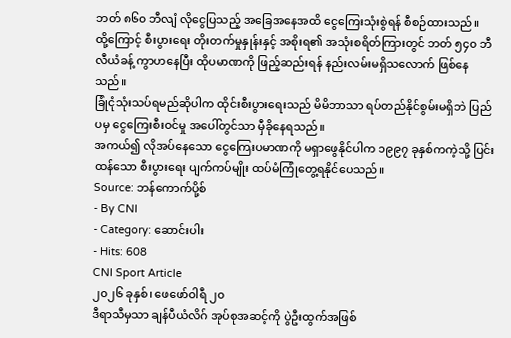ဘတ် ၈၆၀ ဘီလျံ လိုငွေပြသည့် အခြေအနေအထိ ငွေကြေးသုံးစွဲရန် စီစဉ်ထားသည်။
ထို့ကြောင့် စီးပွားရေး တိုးတက်မှုနှုန်းနှင့် အစိုးရ၏ အသုံးစရိတ်ကြားတွင် ဘတ် ၅၄၀ ဘီလီယံခန့် ကွာဟနေပြီး ထိုပမာဏကို ဖြည့်ဆည်းရန် နည်းလမ်းမရှိသလောက် ဖြစ်နေသည်။
ခြုံငုံသုံးသပ်ရမည်ဆိုပါက ထိုင်းစီးပွားရေးသည် မိမိဘာသာ ရပ်တည်နိုင်စွမ်းမရှိဘဲ ပြည်ပမှ ငွေကြေးစီးဝင်မှု အပေါ်တွင်သာ မှီခိုနေရသည်။
အကယ်၍ လိုအပ်နေသော ငွေကြေးပမာဏကို မရှာဖွေနိုင်ပါက ၁၉၉၇ ခုနှစ်ကကဲ့သို့ ပြင်းထန်သော စီးပွားရေး ပျက်ကပ်မျိုး ထပ်မံကြုံတွေ့ရနိုင်ပေသည်။
Source: ဘန်ကောက်ပို့စ်
- By CNI
- Category: ဆောင်းပါး
- Hits: 608
CNI Sport Article
၂၀၂၆ ခုနှစ်၊ ဖေဖော်ဝါရီ ၂၀
ဒီရာသီမှသာ ချန်ပီယံလိဂ် အုပ်စုအဆင့်ကို ပွဲဦးထွက်အဖြစ်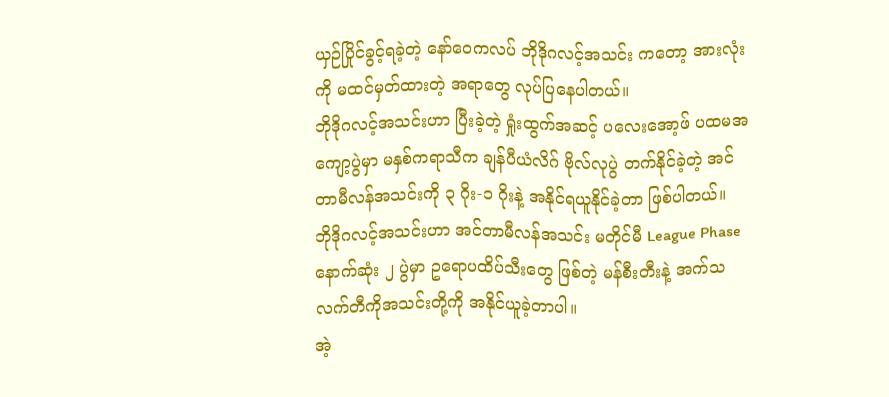ယှဉ်ပြိုင်ခွင့်ရခဲ့တဲ့ နော်ဝေကလပ် ဘိုဒိုဂလင့်အသင်း ကတော့ အားလုံးကို မထင်မှတ်ထားတဲ့ အရာတွေ လုပ်ပြနေပါတယ်။
ဘိုဒိုဂလင့်အသင်းဟာ ပြီးခဲ့တဲ့ ရှုံးထွက်အဆင့် ပလေးအော့ဖ် ပထမအကျော့ပွဲမှာ မနှစ်ကရာသီက ချန်ပီယံလိဂ် ဗိုလ်လုပွဲ တက်နိုင်ခဲ့တဲ့ အင်တာမီလန်အသင်းကို ၃ ဂိုး-၁ ဂိုးနဲ့ အနိုင်ရယူနိုင်ခဲ့တာ ဖြစ်ပါတယ်။
ဘိုဒိုဂလင့်အသင်းဟာ အင်တာမီလန်အသင်း မတိုင်မီ League Phase နောက်ဆုံး ၂ ပွဲမှာ ဥရောပထိပ်သီးတွေ ဖြစ်တဲ့ မန်စီးတီးနဲ့ အက်သလက်တီကိုအသင်းတို့ကို အနိုင်ယူခဲ့တာပါ။
အဲ့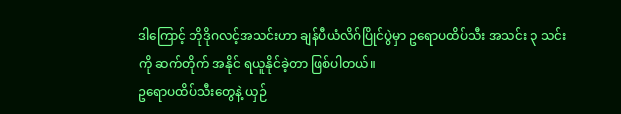ဒါကြောင့် ဘိုဒိုဂလင့်အသင်းဟာ ချန်ပီယံလိဂ်ပြိုင်ပွဲမှာ ဥရောပထိပ်သီး အသင်း ၃ သင်းကို ဆက်တိုက် အနိုင် ရယူနိုင်ခဲ့တာ ဖြစ်ပါတယ်။
ဥရောပထိပ်သီးတွေနဲ့ ယှဉ်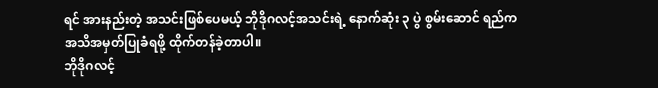ရင် အားနည်းတဲ့ အသင်းဖြစ်ပေမယ့် ဘိုဒိုဂလင့်အသင်းရဲ့ နောက်ဆုံး ၃ ပွဲ စွမ်းဆောင် ရည်က အသိအမှတ်ပြုခံရဖို့ ထိုက်တန်ခဲ့တာပါ။
ဘိုဒိုဂလင့်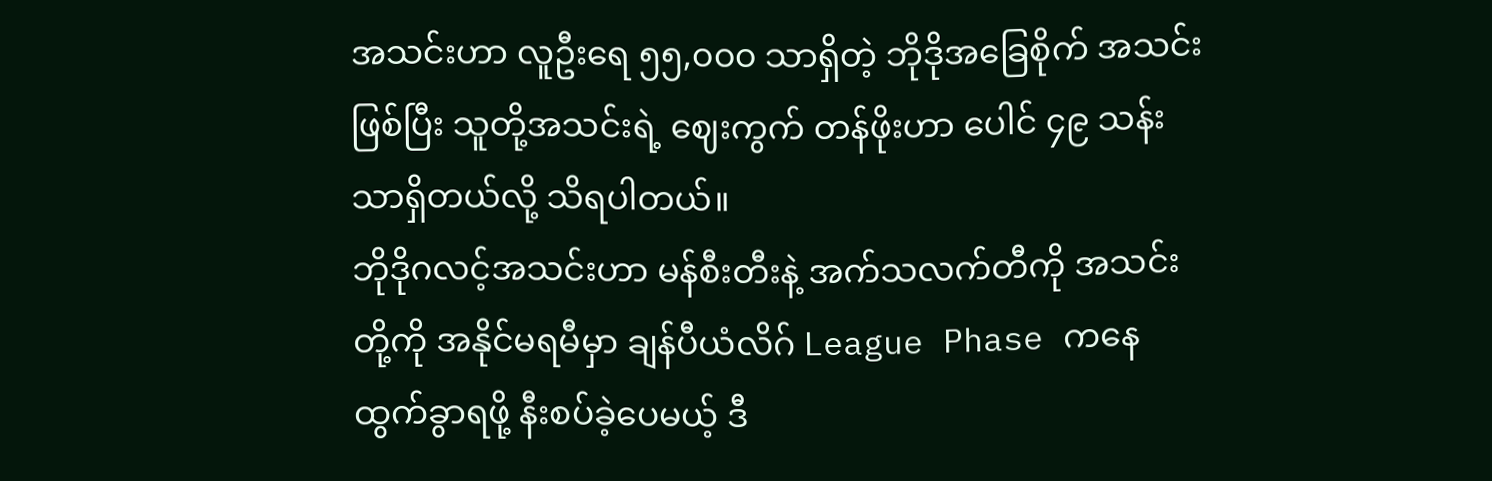အသင်းဟာ လူဦးရေ ၅၅,၀၀၀ သာရှိတဲ့ ဘိုဒိုအခြေစိုက် အသင်းဖြစ်ပြီး သူတို့အသင်းရဲ့ ဈေးကွက် တန်ဖိုးဟာ ပေါင် ၄၉ သန်းသာရှိတယ်လို့ သိရပါတယ်။
ဘိုဒိုဂလင့်အသင်းဟာ မန်စီးတီးနဲ့ အက်သလက်တီကို အသင်းတို့ကို အနိုင်မရမီမှာ ချန်ပီယံလိဂ် League Phase ကနေ ထွက်ခွာရဖို့ နီးစပ်ခဲ့ပေမယ့် ဒီ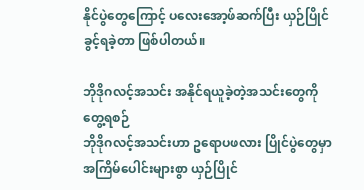နိုင်ပွဲတွေကြောင့် ပလေးအော့ဖ်ဆက်ပြီး ယှဉ်ပြိုင်ခွင့်ရခဲ့တာ ဖြစ်ပါတယ်။

ဘိုဒိုဂလင့်အသင်း အနိုင်ရယူခဲ့တဲ့အသင်းတွေကို တွေ့ရစဉ်
ဘိုဒိုဂလင့်အသင်းဟာ ဥရောပဖလား ပြိုင်ပွဲတွေမှာ အကြိမ်ပေါင်းများစွာ ယှဉ်ပြိုင်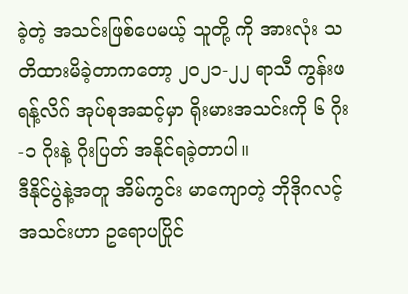ခဲ့တဲ့ အသင်းဖြစ်ပေမယ့် သူတို့ ကို အားလုံး သတိထားမိခဲ့တာကတော့ ၂၀၂၁-၂၂ ရာသီ ကွန်းဖရန့်လိဂ် အုပ်စုအဆင့်မှာ ရိုးမားအသင်းကို ၆ ဂိုး-၁ ဂိုးနဲ့ ဂိုးပြတ် အနိုင်ရခဲ့တာပါ။
ဒီနိုင်ပွဲနဲ့အတူ အိမ်ကွင်း မာကျောတဲ့ ဘိုဒိုဂလင့်အသင်းဟာ ဥရောပပြိုင်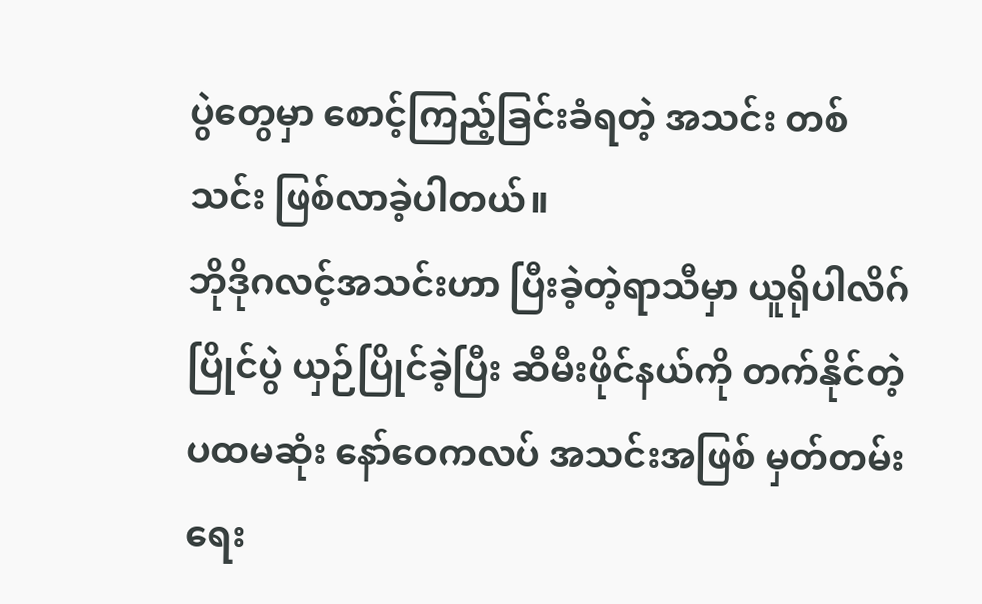ပွဲတွေမှာ စောင့်ကြည့်ခြင်းခံရတဲ့ အသင်း တစ်သင်း ဖြစ်လာခဲ့ပါတယ်။
ဘိုဒိုဂလင့်အသင်းဟာ ပြီးခဲ့တဲ့ရာသီမှာ ယူရိုပါလိဂ်ပြိုင်ပွဲ ယှဉ်ပြိုင်ခဲ့ပြီး ဆီမီးဖိုင်နယ်ကို တက်နိုင်တဲ့ ပထမဆုံး နော်ဝေကလပ် အသင်းအဖြစ် မှတ်တမ်း ရေး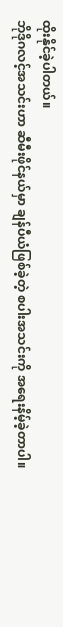ထိုးနိုင်ခဲ့ပါတယ်။
ဘိုဒိုဂလင့်အသင်းဟာ ဆီမီးဖိုင်နယ်မှာ ချန်ပီယံဖြစ်ခဲ့တဲ့ စပါးအသင်းကို အရေးနိမ့်ခဲ့တာပါ။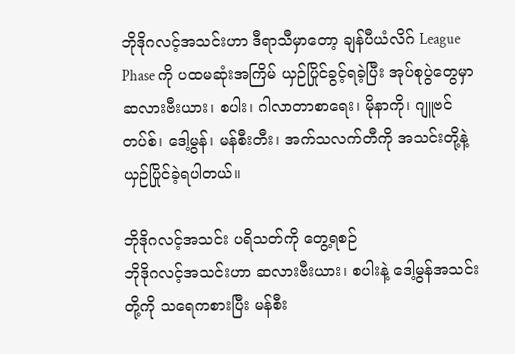ဘိုဒိုဂလင့်အသင်းဟာ ဒီရာသီမှာတော့ ချန်ပီယံလိဂ် League Phase ကို ပထမဆုံးအကြိမ် ယှဉ်ပြိုင်ခွင့်ရခဲ့ပြီး အုပ်စုပွဲတွေမှာ ဆလားဗီးယား၊ စပါး၊ ဂါလာတာစာရေး၊ မိုနာကို၊ ဂျူဗင်တပ်စ်၊ ဒေါ့မွန်၊ မန်စီးတီး၊ အက်သလက်တီကို အသင်းတို့နဲ့ ယှဉ်ပြိုင်ခဲ့ရပါတယ်။

ဘိုဒိုဂလင့်အသင်း ပရိသတ်ကို တွေ့ရစဉ်
ဘိုဒိုဂလင့်အသင်းဟာ ဆလားဗီးယား၊ စပါးနဲ့ ဒေါ့မွန်အသင်းတို့ကို သရေကစားပြီး မန်စီး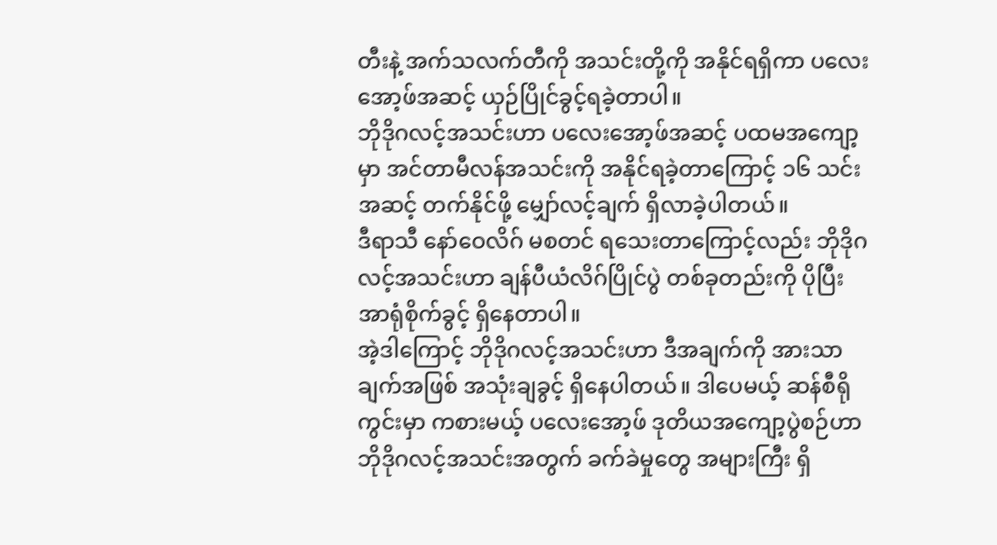တီးနဲ့ အက်သလက်တီကို အသင်းတို့ကို အနိုင်ရရှိကာ ပလေးအော့ဖ်အဆင့် ယှဉ်ပြိုင်ခွင့်ရခဲ့တာပါ။
ဘိုဒိုဂလင့်အသင်းဟာ ပလေးအော့ဖ်အဆင့် ပထမအကျော့မှာ အင်တာမီလန်အသင်းကို အနိုင်ရခဲ့တာကြောင့် ၁၆ သင်းအဆင့် တက်နိုင်ဖို့ မျှော်လင့်ချက် ရှိလာခဲ့ပါတယ်။
ဒီရာသီ နော်ဝေလိဂ် မစတင် ရသေးတာကြောင့်လည်း ဘိုဒိုဂလင့်အသင်းဟာ ချန်ပီယံလိဂ်ပြိုင်ပွဲ တစ်ခုတည်းကို ပိုပြီးအာရုံစိုက်ခွင့် ရှိနေတာပါ။
အဲ့ဒါကြောင့် ဘိုဒိုဂလင့်အသင်းဟာ ဒီအချက်ကို အားသာချက်အဖြစ် အသုံးချခွင့် ရှိနေပါတယ်။ ဒါပေမယ့် ဆန်စီရို ကွင်းမှာ ကစားမယ့် ပလေးအော့ဖ် ဒုတိယအကျော့ပွဲစဉ်ဟာ ဘိုဒိုဂလင့်အသင်းအတွက် ခက်ခဲမှုတွေ အများကြီး ရှိ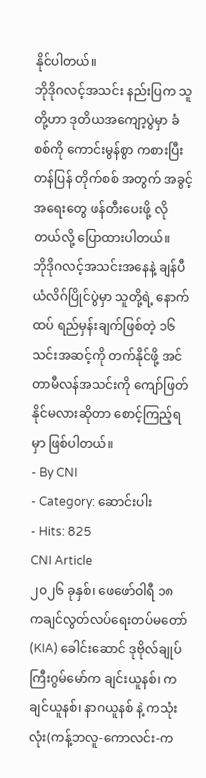နိုင်ပါတယ်။
ဘိုဒိုဂလင့်အသင်း နည်းပြက သူတို့ဟာ ဒုတိယအကျော့ပွဲမှာ ခံစစ်ကို ကောင်းမွန်စွာ ကစားပြီး တန်ပြန် တိုက်စစ် အတွက် အခွင့်အရေးတွေ ဖန်တီးပေးဖို့ လိုတယ်လို့ ပြောထားပါတယ်။
ဘိုဒိုဂလင့်အသင်းအနေနဲ့ ချန်ပီယံလိဂ်ပြိုင်ပွဲမှာ သူတို့ရဲ့ နောက်ထပ် ရည်မှန်းချက်ဖြစ်တဲ့ ၁၆ သင်းအဆင့်ကို တက်နိုင်ဖို့ အင်တာမီလန်အသင်းကို ကျော်ဖြတ်နိုင်မလားဆိုတာ စောင့်ကြည့်ရမှာ ဖြစ်ပါတယ်။
- By CNI
- Category: ဆောင်းပါး
- Hits: 825
CNI Article
၂၀၂၆ ခုနှစ်၊ ဖေဖော်ဝါရီ ၁၈
ကချင်လွတ်လပ်ရေးတပ်မတော်(KIA) ခေါင်းဆောင် ဒုဗိုလ်ချုပ်ကြီးဂွမ်မော်က ချင်းယူနစ်၊ ကချင်ယူနစ်၊ နာဂယူနစ် နဲ့ ကသုံးလုံး(ကန့်ဘလူ-ကောလင်း-က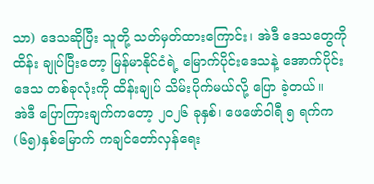သာ) ဒေသဆိုပြီး သူတို့ သတ်မှတ်ထားကြောင်း၊ အဲဒီ ဒေသတွေကို ထိန်း ချုပ်ပြီးတော့ မြန်မာနိုင်ငံရဲ့ မြောက်ပိုင်းဒေသနဲ့ အောက်ပိုင်းဒေသ တစ်ခုလုံးကို ထိန်းချုပ် သိမ်းပိုက်မယ်လို့ ပြော ခဲ့တယ်။
အဲဒီ ပြောကြားချက်ကတော့ ၂၀၂၆ ခုနှစ်၊ ဖေဖော်ဝါရီ ၅ ရက်က (၆၅)နှစ်မြောက် ကချင်တော်လှန်ရေး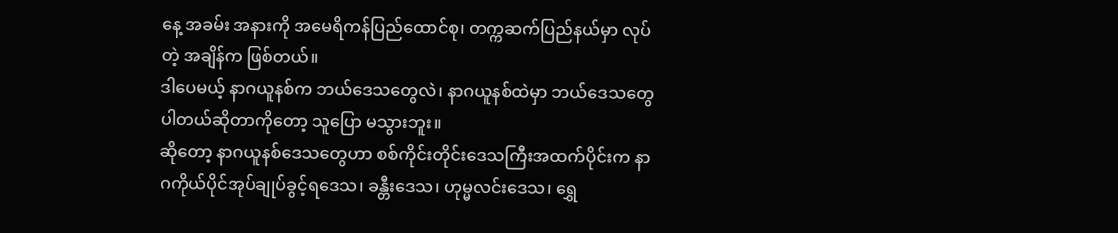နေ့ အခမ်း အနားကို အမေရိကန်ပြည်ထောင်စု၊ တက္ကဆက်ပြည်နယ်မှာ လုပ်တဲ့ အချိန်က ဖြစ်တယ်။
ဒါပေမယ့် နာဂယူနစ်က ဘယ်ဒေသတွေလဲ၊ နာဂယူနစ်ထဲမှာ ဘယ်ဒေသတွေ ပါတယ်ဆိုတာကိုတော့ သူပြော မသွားဘူး။
ဆိုတော့ နာဂယူနစ်ဒေသတွေဟာ စစ်ကိုင်းတိုင်းဒေသကြီးအထက်ပိုင်းက နာဂကိုယ်ပိုင်အုပ်ချုပ်ခွင့်ရဒေသ၊ ခန္တီးဒေသ၊ ဟုမ္မလင်းဒေသ၊ ရွှေ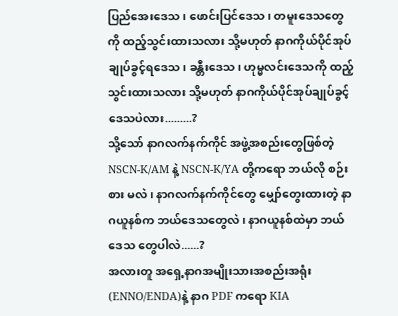ပြည်အေးဒေသ၊ ဖောင်းပြင်ဒေသ၊ တမူးဒေသတွေကို ထည့်သွင်းထားသလား သို့မဟုတ် နာဂကိုယ်ပိုင်အုပ်ချုပ်ခွင့်ရဒေသ၊ ခန္တီးဒေသ၊ ဟုမ္မလင်းဒေသကို ထည့်သွင်းထားသလား သို့မဟုတ် နာဂကိုယ်ပိုင်အုပ်ချုပ်ခွင့်ဒေသပဲလား.........?
သို့သော် နာဂလက်နက်ကိုင် အဖွဲ့အစည်းတွေဖြစ်တဲ့ NSCN-K/AM နဲ့ NSCN-K/YA တို့ကရော ဘယ်လို စဉ်းစား မလဲ၊ နာဂလက်နက်ကိုင်တွေ မျှော်တွေးထားတဲ့ နာဂယူနစ်က ဘယ်ဒေသတွေလဲ၊ နာဂယူနစ်ထဲမှာ ဘယ်ဒေသ တွေပါလဲ......?
အလားတူ အရှေ့နာဂအမျိုးသားအစည်းအရုံး(ENNO/ENDA)နဲ့ နာဂ PDF ကရော KIA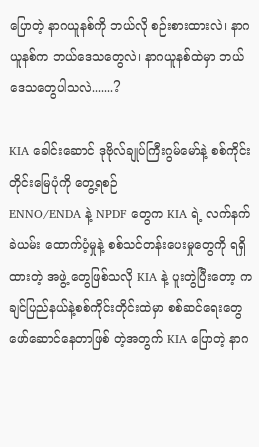ပြောတဲ့ နာဂယူနစ်ကို ဘယ်လို စဉ်းစားထားလဲ၊ နာဂယူနစ်က ဘယ်ဒေသတွေလဲ၊ နာဂယူနစ်ထဲမှာ ဘယ်ဒေသတွေပါသလဲ.......?

KIA ခေါင်းဆောင် ဒုဗိုလ်ချုပ်ကြီးဂွမ်မော်နဲ့ စစ်ကိုင်းတိုင်းမြေပုံကို တွေ့ရစဉ်
ENNO/ENDA နဲ့ NPDF တွေက KIA ရဲ့ လက်နက်ခဲယမ်း ထောက်ပံ့မှုနဲ့ စစ်သင်တန်းပေးမှုတွေကို ရရှိထားတဲ့ အဖွဲ့ တွေဖြစ်သလို KIA နဲ့ ပူးတွဲပြီးတော့ ကချင်ပြည်နယ်နဲ့စစ်ကိုင်းတိုင်းထဲမှာ စစ်ဆင်ရေးတွေ ဖော်ဆောင်နေတာဖြစ် တဲ့အတွက် KIA ပြောတဲ့ နာဂ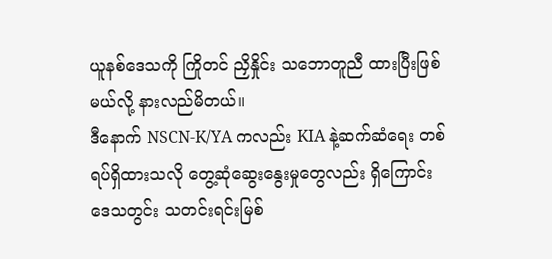ယူနစ်ဒေသကို ကြိုတင် ညှိနှိုင်း သဘောတူညီ ထားပြီးဖြစ်မယ်လို့ နားလည်မိတယ်။
ဒီနောက် NSCN-K/YA ကလည်း KIA နဲ့ဆက်ဆံရေး တစ်ရပ်ရှိထားသလို တွေ့ဆုံဆွေးနွေးမှုတွေလည်း ရှိကြောင်း ဒေသတွင်း သတင်းရင်းမြစ်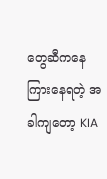တွေဆီကနေ ကြားနေရတဲ့ အခါကျတော့ KIA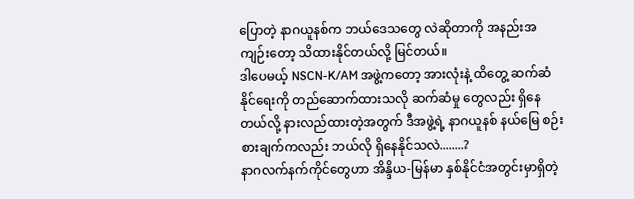ပြောတဲ့ နာဂယူနစ်က ဘယ်ဒေသတွေ လဲဆိုတာကို အနည်းအကျဉ်းတော့ သိထားနိုင်တယ်လို့ မြင်တယ်။
ဒါပေမယ့် NSCN-K/AM အဖွဲ့ကတော့ အားလုံးနဲ့ ထိတွေ့ ဆက်ဆံနိုင်ရေးကို တည်ဆောက်ထားသလို ဆက်ဆံမှု တွေလည်း ရှိနေတယ်လို့ နားလည်ထားတဲ့အတွက် ဒီအဖွဲ့ရဲ့ နာဂယူနစ် နယ်မြေ စဉ်းစားချက်ကလည်း ဘယ်လို ရှိနေနိုင်သလဲ........?
နာဂလက်နက်ကိုင်တွေဟာ အိန္ဒိယ-မြန်မာ နှစ်နိုင်ငံအတွင်းမှာရှိတဲ့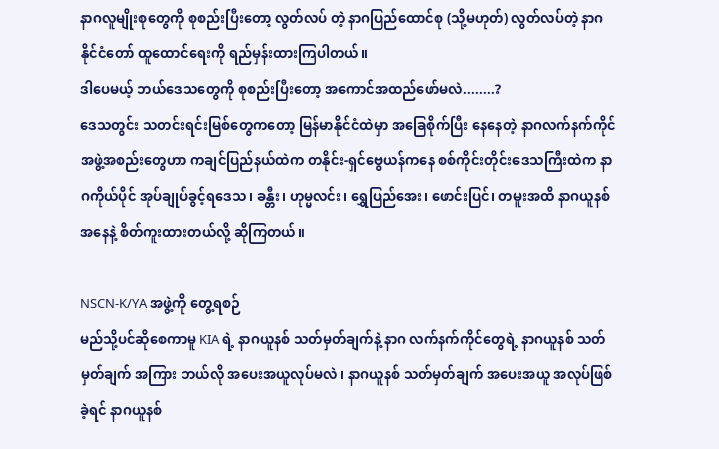နာဂလူမျိုးစုတွေကို စုစည်းပြီးတော့ လွတ်လပ် တဲ့ နာဂပြည်ထောင်စု (သို့မဟုတ်) လွတ်လပ်တဲ့ နာဂနိုင်ငံတော် ထူထောင်ရေးကို ရည်မှန်းထားကြပါတယ်။
ဒါပေမယ့် ဘယ်ဒေသတွေကို စုစည်းပြီးတော့ အကောင်အထည်ဖော်မလဲ........?
ဒေသတွင်း သတင်းရင်းမြစ်တွေကတော့ မြန်မာနိုင်ငံထဲမှာ အခြေစိုက်ပြီး နေနေတဲ့ နာဂလက်နက်ကိုင် အဖွဲ့အစည်းတွေဟာ ကချင်ပြည်နယ်ထဲက တနိုင်း-ရှင်ဗွေယန်ကနေ စစ်ကိုင်းတိုင်းဒေသကြီးထဲက နာဂကိုယ်ပိုင် အုပ်ချုပ်ခွင့်ရဒေသ၊ ခန္တီး၊ ဟုမ္မလင်း၊ ရွှေပြည်အေး၊ ဖောင်းပြင်၊ တမူးအထိ နာဂယူနစ်အနေနဲ့ စိတ်ကူးထားတယ်လို့ ဆိုကြတယ်။

NSCN-K/YA အဖွဲ့ကို တွေ့ရစဉ်
မည်သို့ပင်ဆိုစေကာမူ KIA ရဲ့ နာဂယူနစ် သတ်မှတ်ချက်နဲ့ နာဂ လက်နက်ကိုင်တွေရဲ့ နာဂယူနစ် သတ်မှတ်ချက် အကြား ဘယ်လို အပေးအယူလုပ်မလဲ၊ နာဂယူနစ် သတ်မှတ်ချက် အပေးအယူ အလုပ်ဖြစ်ခဲ့ရင် နာဂယူနစ်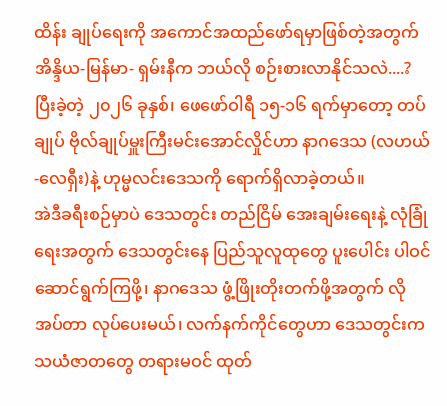ထိန်း ချုပ်ရေးကို အကောင်အထည်ဖော်ရမှာဖြစ်တဲ့အတွက် အိန္ဒိယ-မြန်မာ- ရှမ်းနီက ဘယ်လို စဉ်းစားလာနိုင်သလဲ....?
ပြီးခဲ့တဲ့ ၂၀၂၆ ခုနှစ်၊ ဖေဖော်ဝါရီ ၁၅-၁၆ ရက်မှာတော့ တပ်ချုပ် ဗိုလ်ချုပ်မှူးကြီးမင်းအောင်လှိုင်ဟာ နာဂဒေသ (လဟယ်-လေရှီး)နဲ့ ဟုမ္မလင်းဒေသကို ရောက်ရှိလာခဲ့တယ်။
အဲဒီခရီးစဉ်မှာပဲ ဒေသတွင်း တည်ငြိမ် အေးချမ်းရေးနဲ့ လုံခြုံရေးအတွက် ဒေသတွင်းနေ ပြည်သူလူထုတွေ ပူးပေါင်း ပါဝင် ဆောင်ရွက်ကြဖို့၊ နာဂဒေသ ဖွံ့ဖြိုးတိုးတက်ဖို့အတွက် လိုအပ်တာ လုပ်ပေးမယ်၊ လက်နက်ကိုင်တွေဟာ ဒေသတွင်းက သယံဇာတတွေ တရားမဝင် ထုတ်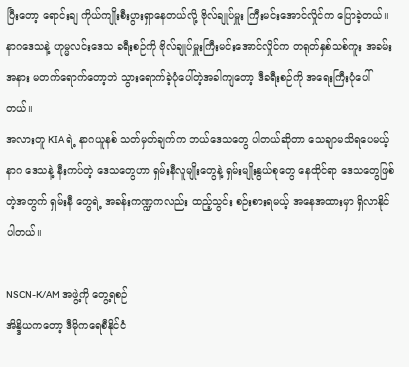ပြီးတော့ ရောင်းချ ကိုယ်ကျိုးစီးပွားရှာနေတယ်လို့ ဗိုလ်ချုပ်မှူး ကြီးမင်းအောင်လှိုင်က ပြောခဲ့တယ်။
နာဂဒေသနဲ့ ဟုမ္မလင်းဒေသ ခရီးစဉ်ကို ဗိုလ်ချုပ်မှူးကြီးမင်းအောင်လှိုင်က တရုတ်နှစ်သစ်ကူး အခမ်းအနား မတက်ရောက်တော့ဘဲ သွားရောက်ခဲ့ပုံပေါ်တဲ့အခါကျတော့ ဒီခရီးစဉ်ကို အရေးကြီးပုံပေါ်တယ်။
အလားတူ KIA ရဲ့ နာဂယူနစ် သတ်မှတ်ချက်က ဘယ်ဒေသတွေ ပါတယ်ဆိုတာ သေချာမသိရပေမယ့် နာဂ ဒေသနဲ့ နီးကပ်တဲ့ ဒေသတွေဟာ ရှမ်းနီလူမျိုးတွေနဲ့ ရှမ်းမျိုးနွယ်စုတွေ နေထိုင်ရာ ဒေသတွေဖြစ်တဲ့အတွက် ရှမ်းနီ တွေရဲ့ အခန်းကဏ္ဍကလည်း ထည့်သွင်း စဉ်းစားရမယ့် အနေအထားမှာ ရှိလာနိုင်ပါတယ်။

NSCN-K/AM အဖွဲ့ကို တွေ့ရစဉ်
အိန္ဒိယကတော့ ဒီမိုကရေစီနိုင်ငံ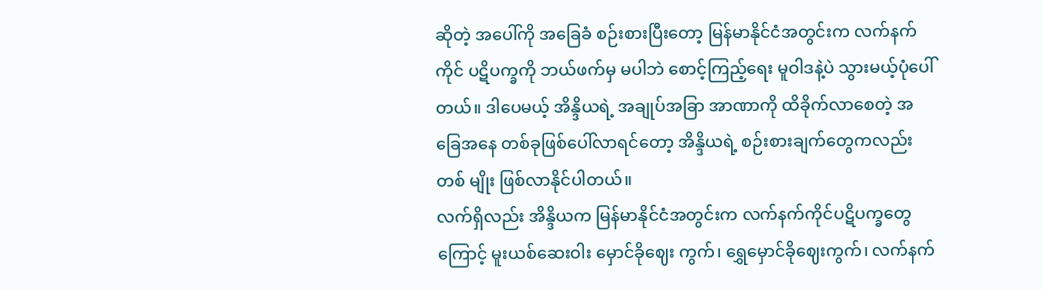ဆိုတဲ့ အပေါ်ကို အခြေခံ စဉ်းစားပြီးတော့ မြန်မာနိုင်ငံအတွင်းက လက်နက်ကိုင် ပဋိပက္ခကို ဘယ်ဖက်မှ မပါဘဲ စောင့်ကြည့်ရေး မူဝါဒနဲ့ပဲ သွားမယ့်ပုံပေါ်တယ်။ ဒါပေမယ့် အိန္ဒိယရဲ့ အချုပ်အခြာ အာဏာကို ထိခိုက်လာစေတဲ့ အခြေအနေ တစ်ခုဖြစ်ပေါ်လာရင်တော့ အိန္ဒိယရဲ့ စဉ်းစားချက်တွေကလည်း တစ် မျိုး ဖြစ်လာနိုင်ပါတယ်။
လက်ရှိလည်း အိန္ဒိယက မြန်မာနိုင်ငံအတွင်းက လက်နက်ကိုင်ပဋိပက္ခတွေကြောင့် မူးယစ်ဆေးဝါး မှောင်ခိုဈေး ကွက်၊ ရွှေမှောင်ခိုဈေးကွက်၊ လက်နက်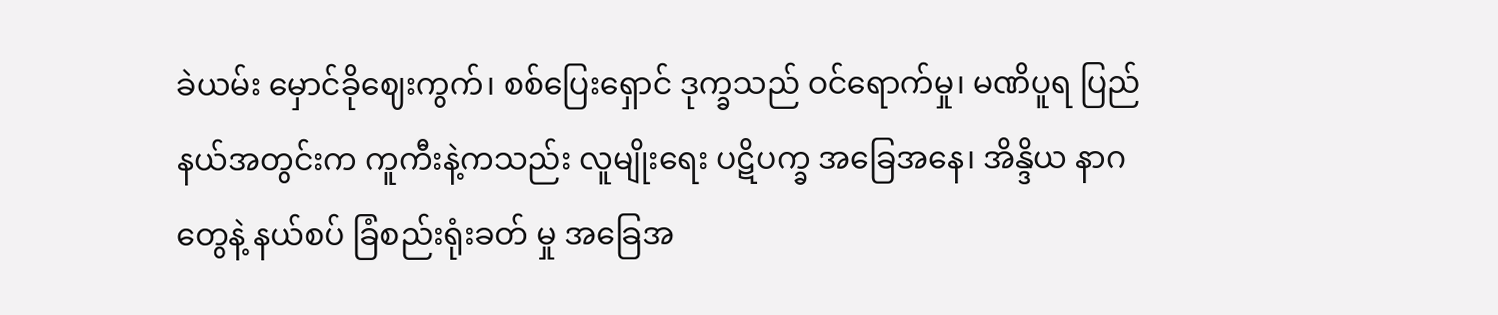ခဲယမ်း မှောင်ခိုဈေးကွက်၊ စစ်ပြေးရှောင် ဒုက္ခသည် ဝင်ရောက်မှု၊ မဏိပူရ ပြည်နယ်အတွင်းက ကူကီးနဲ့ကသည်း လူမျိုးရေး ပဋိပက္ခ အခြေအနေ၊ အိန္ဒိယ နာဂတွေနဲ့ နယ်စပ် ခြံစည်းရုံးခတ် မှု အခြေအ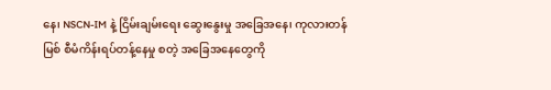နေ၊ NSCN-IM နဲ့ ငြိမ်းချမ်းရေး ဆွေးနွေးမှု အခြေအနေ၊ ကုလားတန်မြစ် စီမံကိန်းရပ်တန့်နေမှု စတဲ့ အခြေအနေတွေကို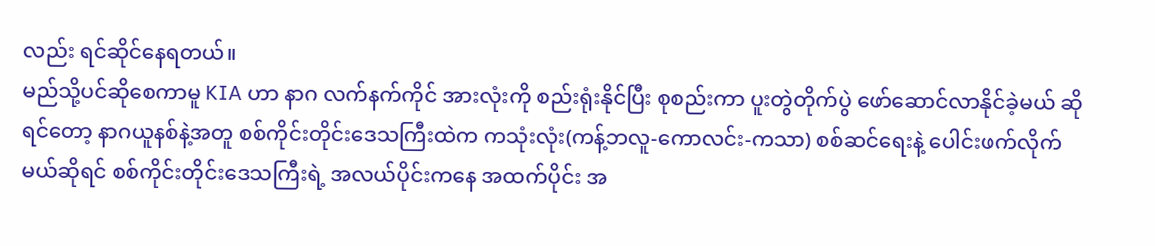လည်း ရင်ဆိုင်နေရတယ်။
မည်သို့ပင်ဆိုစေကာမူ KIA ဟာ နာဂ လက်နက်ကိုင် အားလုံးကို စည်းရုံးနိုင်ပြီး စုစည်းကာ ပူးတွဲတိုက်ပွဲ ဖော်ဆောင်လာနိုင်ခဲ့မယ် ဆိုရင်တော့ နာဂယူနစ်နဲ့အတူ စစ်ကိုင်းတိုင်းဒေသကြီးထဲက ကသုံးလုံး(ကန့်ဘလူ-ကောလင်း-ကသာ) စစ်ဆင်ရေးနဲ့ ပေါင်းဖက်လိုက်မယ်ဆိုရင် စစ်ကိုင်းတိုင်းဒေသကြီးရဲ့ အလယ်ပိုင်းကနေ အထက်ပိုင်း အ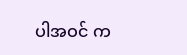ပါအဝင် က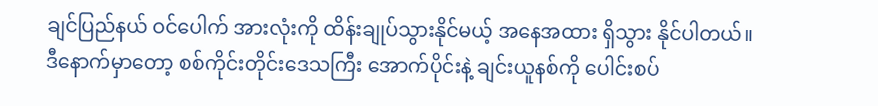ချင်ပြည်နယ် ဝင်ပေါက် အားလုံးကို ထိန်းချုပ်သွားနိုင်မယ့် အနေအထား ရှိသွား နိုင်ပါတယ်။
ဒီနောက်မှာတော့ စစ်ကိုင်းတိုင်းဒေသကြီး အောက်ပိုင်းနဲ့ ချင်းယူနစ်ကို ပေါင်းစပ်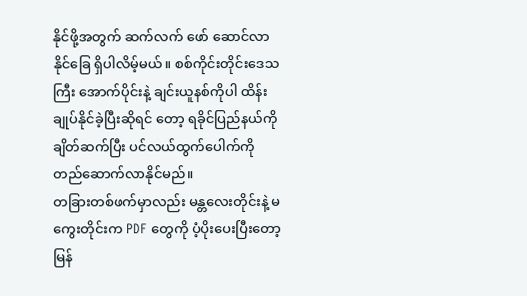နိုင်ဖို့အတွက် ဆက်လက် ဖော် ဆောင်လာနိုင်ခြေ ရှိပါလိမ့်မယ်။ စစ်ကိုင်းတိုင်းဒေသကြီး အောက်ပိုင်းနဲ့ ချင်းယူနစ်ကိုပါ ထိန်းချုပ်နိုင်ခဲ့ပြီးဆိုရင် တော့ ရခိုင်ပြည်နယ်ကို ချိတ်ဆက်ပြီး ပင်လယ်ထွက်ပေါက်ကို တည်ဆောက်လာနိုင်မည်။
တခြားတစ်ဖက်မှာလည်း မန္တလေးတိုင်းနဲ့ မကွေးတိုင်းက PDF တွေကို ပံ့ပိုးပေးပြီးတော့ မြန်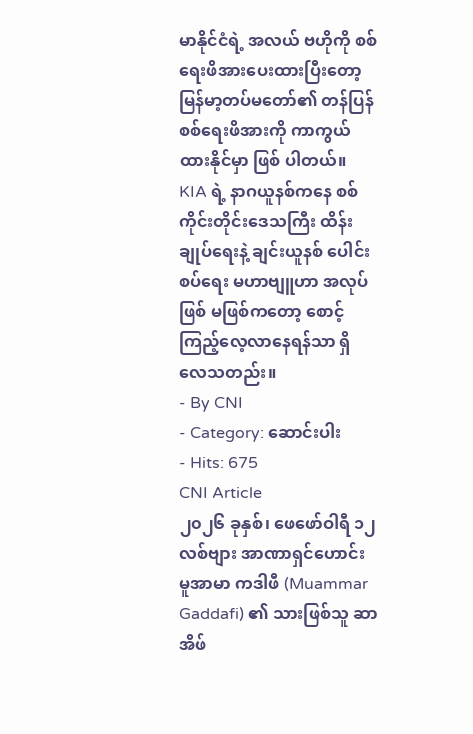မာနိုင်ငံရဲ့ အလယ် ဗဟိုကို စစ်ရေးဖိအားပေးထားပြီးတော့ မြန်မာ့တပ်မတော်၏ တန်ပြန် စစ်ရေးဖိအားကို ကာကွယ်ထားနိုင်မှာ ဖြစ် ပါတယ်။
KIA ရဲ့ နာဂယူနစ်ကနေ စစ်ကိုင်းတိုင်းဒေသကြီး ထိန်းချုပ်ရေးနဲ့ ချင်းယူနစ် ပေါင်းစပ်ရေး မဟာဗျူဟာ အလုပ်ဖြစ် မဖြစ်ကတော့ စောင့်ကြည့်လေ့လာနေရန်သာ ရှိလေသတည်း။
- By CNI
- Category: ဆောင်းပါး
- Hits: 675
CNI Article
၂၀၂၆ ခုနှစ်၊ ဖေဖော်ဝါရီ ၁၂
လစ်ဗျား အာဏာရှင်ဟောင်း မူအာမာ ကဒါဖီ (Muammar Gaddafi) ၏ သားဖြစ်သူ ဆာအိဖ်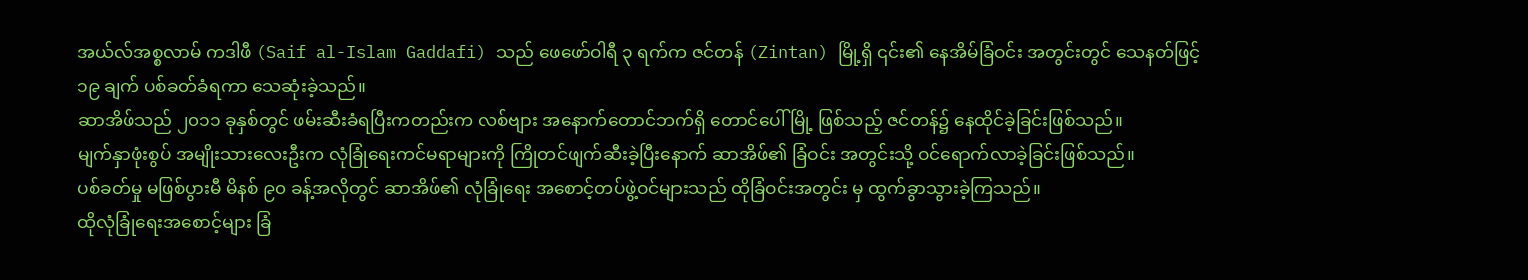အယ်လ်အစ္စလာမ် ကဒါဖီ (Saif al-Islam Gaddafi) သည် ဖေဖော်ဝါရီ ၃ ရက်က ဇင်တန် (Zintan) မြို့ရှိ ၎င်း၏ နေအိမ်ခြံဝင်း အတွင်းတွင် သေနတ်ဖြင့် ၁၉ ချက် ပစ်ခတ်ခံရကာ သေဆုံးခဲ့သည်။
ဆာအိဖ်သည် ၂၀၁၁ ခုနှစ်တွင် ဖမ်းဆီးခံရပြီးကတည်းက လစ်ဗျား အနောက်တောင်ဘက်ရှိ တောင်ပေါ်မြို့ ဖြစ်သည့် ဇင်တန်၌ နေထိုင်ခဲ့ခြင်းဖြစ်သည်။
မျက်နှာဖုံးစွပ် အမျိုးသားလေးဦးက လုံခြုံရေးကင်မရာများကို ကြိုတင်ဖျက်ဆီးခဲ့ပြီးနောက် ဆာအိဖ်၏ ခြံဝင်း အတွင်းသို့ ဝင်ရောက်လာခဲ့ခြင်းဖြစ်သည်။
ပစ်ခတ်မှု မဖြစ်ပွားမီ မိနစ် ၉၀ ခန့်အလိုတွင် ဆာအိဖ်၏ လုံခြုံရေး အစောင့်တပ်ဖွဲ့ဝင်များသည် ထိုခြံဝင်းအတွင်း မှ ထွက်ခွာသွားခဲ့ကြသည်။
ထိုလုံခြုံရေးအစောင့်များ ခြံ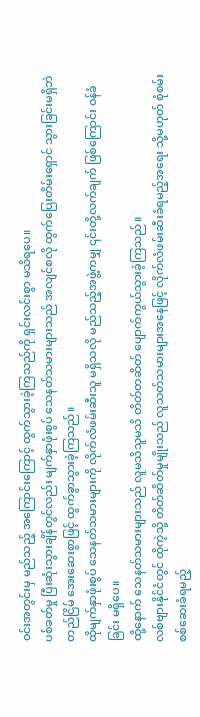ဝင်းအတွင်းမှ မည်သည့် အကြောင်းကြောင့် ထွက်သွားခဲ့ကြသည်ကို ရှင်းလင်းစွာ မသိရပေ။
ပစ်ခတ်မှု ပြီးဆုံးသွားချိန်တွင်လည်း မျက်နှာဖုံးစွပ် သေနတ်သမားများသည် အလျင်စလို ထွက်ပြေးတိမ်းရှောင် သွားခြင်းမရှိဘဲ တည်ငြိမ် အေးဆေးစွာဖြင့် ထွက်ခွာသွားခဲ့ကြသည်။
ထိုမျက်နှာဖုံးစွပ် သေနတ်သမားများကို လိုက်လံဖမ်းဆီးသူ မရှိသလို မည်သည့်အဖွဲ့ကမျှ ၎င်းတို့လက်ချက် ဖြစ်ကြောင်း ဝန်ခံခြင်း မရှိပေ။
ထို့နောက် သေနတ်သမားများသည် လူမသိသူမသိ တိတ်တဆိတ် ပျောက်ကွယ်သွားခဲ့ကြသည်။
လစ်ဗျားနိုင်ငံတွင် ထိုကဲ့သို့ တိတ်ဆိတ်မှုမျိုးသည် လူသတ်သမားများအနေဖြင့် လိုက်လံဖမ်းဆီးခံရမည့်အရေး သို့မဟုတ် စုံစမ်းစစ်ဆေးခံရမည့်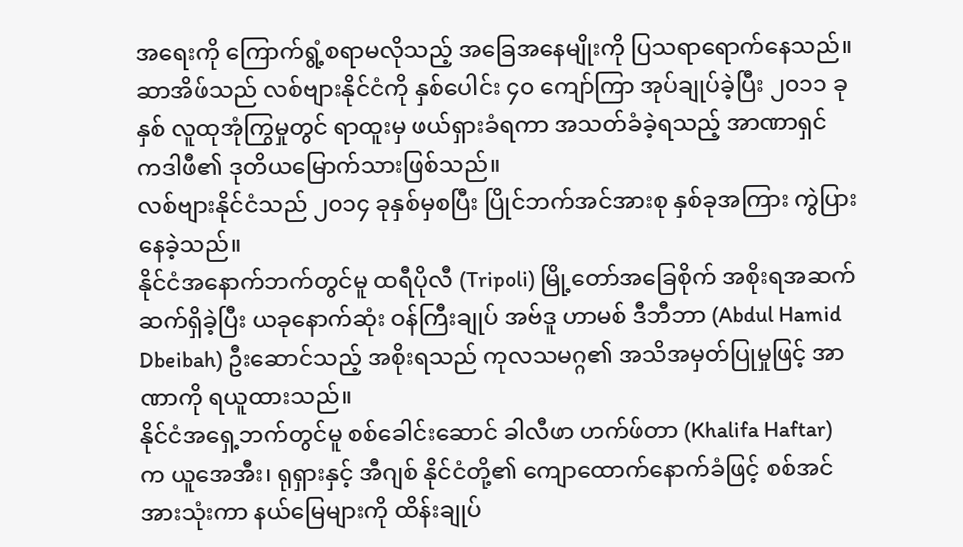အရေးကို ကြောက်ရွံ့စရာမလိုသည့် အခြေအနေမျိုးကို ပြသရာရောက်နေသည်။
ဆာအိဖ်သည် လစ်ဗျားနိုင်ငံကို နှစ်ပေါင်း ၄၀ ကျော်ကြာ အုပ်ချုပ်ခဲ့ပြီး ၂၀၁၁ ခုနှစ် လူထုအုံကြွမှုတွင် ရာထူးမှ ဖယ်ရှားခံရကာ အသတ်ခံခဲ့ရသည့် အာဏာရှင် ကဒါဖီ၏ ဒုတိယမြောက်သားဖြစ်သည်။
လစ်ဗျားနိုင်ငံသည် ၂၀၁၄ ခုနှစ်မှစပြီး ပြိုင်ဘက်အင်အားစု နှစ်ခုအကြား ကွဲပြားနေခဲ့သည်။
နိုင်ငံအနောက်ဘက်တွင်မူ ထရီပိုလီ (Tripoli) မြို့တော်အခြေစိုက် အစိုးရအဆက်ဆက်ရှိခဲ့ပြီး ယခုနောက်ဆုံး ဝန်ကြီးချုပ် အဗ်ဒူ ဟာမစ် ဒီဘီဘာ (Abdul Hamid Dbeibah) ဦးဆောင်သည့် အစိုးရသည် ကုလသမဂ္ဂ၏ အသိအမှတ်ပြုမှုဖြင့် အာဏာကို ရယူထားသည်။
နိုင်ငံအရှေ့ဘက်တွင်မူ စစ်ခေါင်းဆောင် ခါလီဖာ ဟက်ဖ်တာ (Khalifa Haftar) က ယူအေအီး၊ ရုရှားနှင့် အီဂျစ် နိုင်ငံတို့၏ ကျောထောက်နောက်ခံဖြင့် စစ်အင်အားသုံးကာ နယ်မြေများကို ထိန်းချုပ်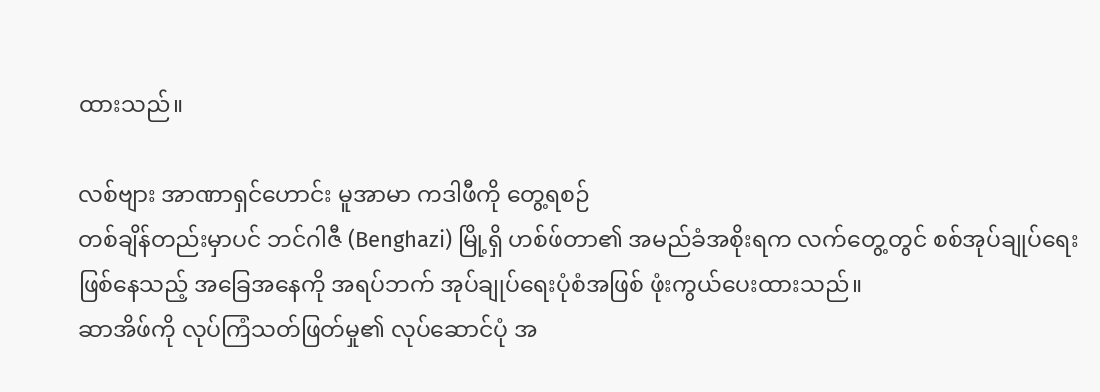ထားသည်။

လစ်ဗျား အာဏာရှင်ဟောင်း မူအာမာ ကဒါဖီကို တွေ့ရစဉ်
တစ်ချိန်တည်းမှာပင် ဘင်ဂါဇီ (Benghazi) မြို့ရှိ ဟစ်ဖ်တာ၏ အမည်ခံအစိုးရက လက်တွေ့တွင် စစ်အုပ်ချုပ်ရေး ဖြစ်နေသည့် အခြေအနေကို အရပ်ဘက် အုပ်ချုပ်ရေးပုံစံအဖြစ် ဖုံးကွယ်ပေးထားသည်။
ဆာအိဖ်ကို လုပ်ကြံသတ်ဖြတ်မှု၏ လုပ်ဆောင်ပုံ အ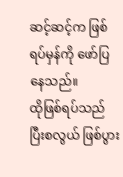ဆင့်ဆင့်က ဖြစ်ရပ်မှန်ကို ဖော်ပြနေသည်။
ထိုဖြစ်ရပ်သည် ပြီးစလွယ် ဖြစ်ပွား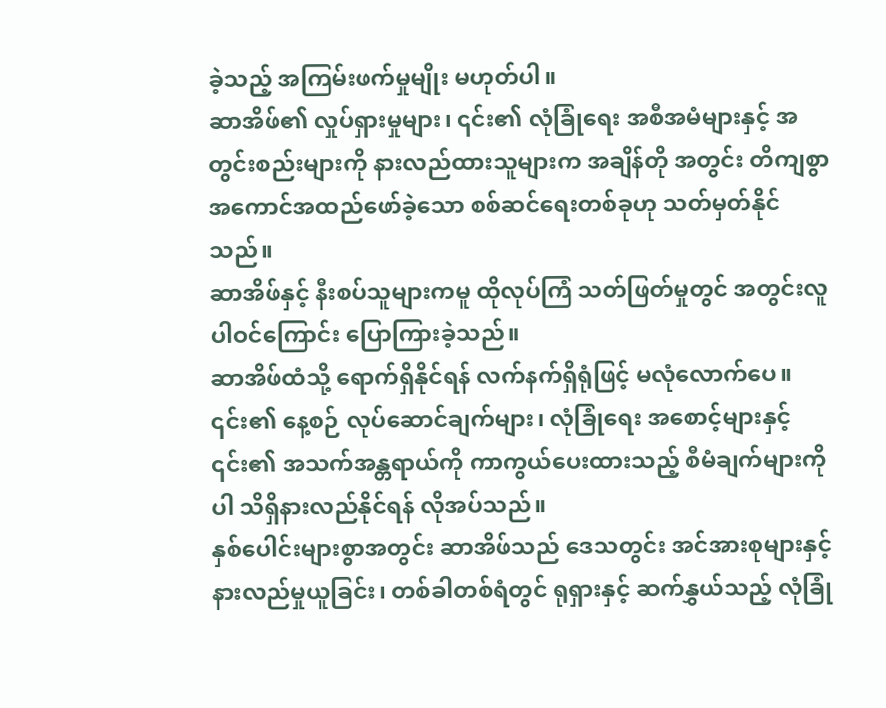ခဲ့သည့် အကြမ်းဖက်မှုမျိုး မဟုတ်ပါ။
ဆာအိဖ်၏ လှုပ်ရှားမှုများ၊ ၎င်း၏ လုံခြုံရေး အစီအမံများနှင့် အတွင်းစည်းများကို နားလည်ထားသူများက အချိန်တို အတွင်း တိကျစွာ အကောင်အထည်ဖော်ခဲ့သော စစ်ဆင်ရေးတစ်ခုဟု သတ်မှတ်နိုင်သည်။
ဆာအိဖ်နှင့် နီးစပ်သူများကမူ ထိုလုပ်ကြံ သတ်ဖြတ်မှုတွင် အတွင်းလူ ပါဝင်ကြောင်း ပြောကြားခဲ့သည်။
ဆာအိဖ်ထံသို့ ရောက်ရှိနိုင်ရန် လက်နက်ရှိရုံဖြင့် မလုံလောက်ပေ။ ၎င်း၏ နေ့စဉ် လုပ်ဆောင်ချက်များ၊ လုံခြုံရေး အစောင့်များနှင့် ၎င်း၏ အသက်အန္တရာယ်ကို ကာကွယ်ပေးထားသည့် စီမံချက်များကိုပါ သိရှိနားလည်နိုင်ရန် လိုအပ်သည်။
နှစ်ပေါင်းများစွာအတွင်း ဆာအိဖ်သည် ဒေသတွင်း အင်အားစုများနှင့် နားလည်မှုယူခြင်း၊ တစ်ခါတစ်ရံတွင် ရုရှားနှင့် ဆက်နွှယ်သည့် လုံခြုံ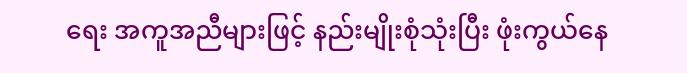ရေး အကူအညီများဖြင့် နည်းမျိုးစုံသုံးပြီး ဖုံးကွယ်နေ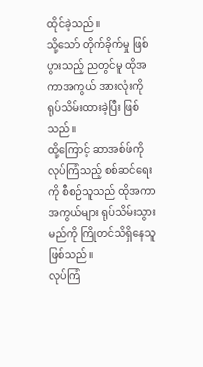ထိုင်ခဲ့သည်။
သို့သော် တိုက်ခိုက်မှု ဖြစ်ပွားသည့် ညတွင်မူ ထိုအကာအကွယ် အားလုံးကို ရုပ်သိမ်းထားခဲ့ပြီး ဖြစ်သည်။
ထို့ကြောင့် ဆာအစ်ဖ်ကို လုပ်ကြံသည့် စစ်ဆင်ရေးကို စီစဉ်သူသည် ထိုအကာအကွယ်များ ရုပ်သိမ်းသွားမည်ကို ကြိုတင်သိရှိနေသူဖြစ်သည်။
လုပ်ကြံ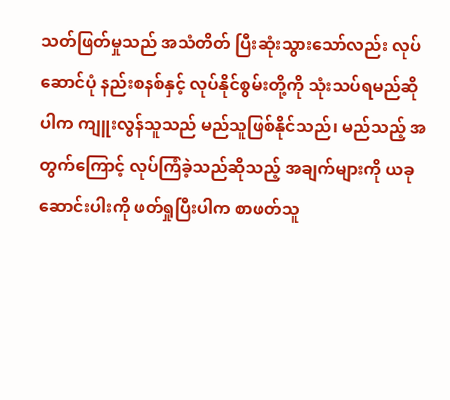သတ်ဖြတ်မှုသည် အသံတိတ် ပြီးဆုံးသွားသော်လည်း လုပ်ဆောင်ပုံ နည်းစနစ်နှင့် လုပ်နိုင်စွမ်းတို့ကို သုံးသပ်ရမည်ဆိုပါက ကျူးလွန်သူသည် မည်သူဖြစ်နိုင်သည်၊ မည်သည့် အတွက်ကြောင့် လုပ်ကြံခဲ့သည်ဆိုသည့် အချက်များကို ယခုဆောင်းပါးကို ဖတ်ရှုပြီးပါက စာဖတ်သူ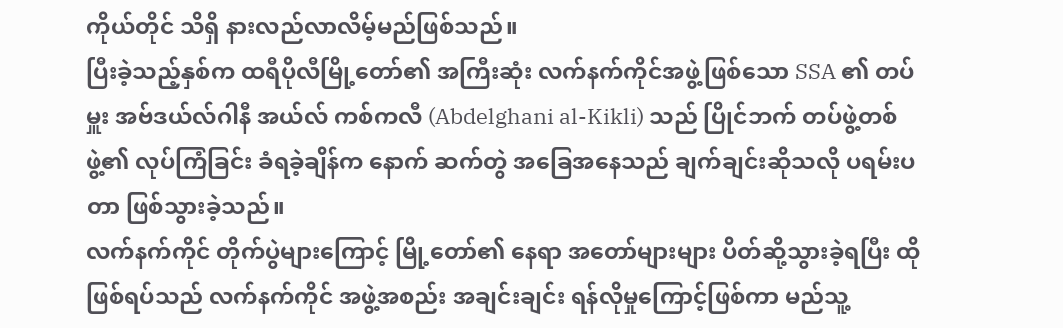ကိုယ်တိုင် သိရှိ နားလည်လာလိမ့်မည်ဖြစ်သည်။
ပြီးခဲ့သည့်နှစ်က ထရီပိုလီမြို့တော်၏ အကြီးဆုံး လက်နက်ကိုင်အဖွဲ့ဖြစ်သော SSA ၏ တပ်မှူး အဗ်ဒယ်လ်ဂါနီ အယ်လ် ကစ်ကလီ (Abdelghani al-Kikli) သည် ပြိုင်ဘက် တပ်ဖွဲ့တစ်ဖွဲ့၏ လုပ်ကြံခြင်း ခံရခဲ့ချိန်က နောက် ဆက်တွဲ အခြေအနေသည် ချက်ချင်းဆိုသလို ပရမ်းပတာ ဖြစ်သွားခဲ့သည်။
လက်နက်ကိုင် တိုက်ပွဲများကြောင့် မြို့တော်၏ နေရာ အတော်များများ ပိတ်ဆို့သွားခဲ့ရပြီး ထိုဖြစ်ရပ်သည် လက်နက်ကိုင် အဖွဲ့အစည်း အချင်းချင်း ရန်လိုမှုကြောင့်ဖြစ်ကာ မည်သူ့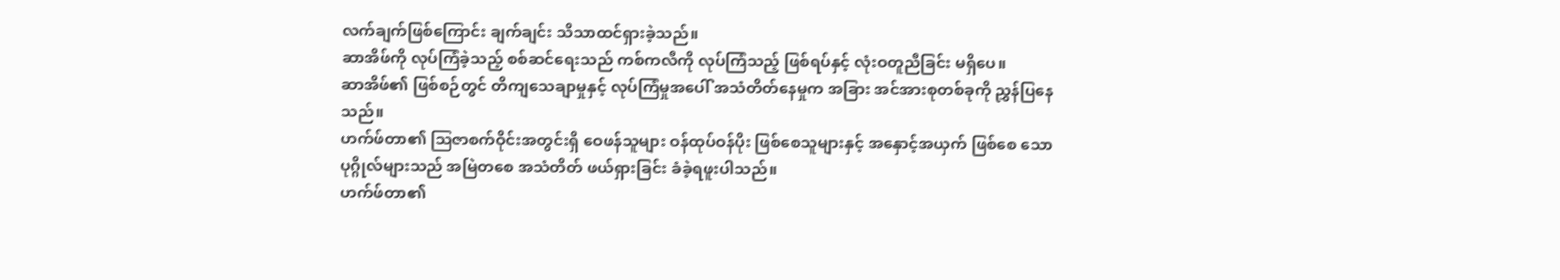လက်ချက်ဖြစ်ကြောင်း ချက်ချင်း သိသာထင်ရှားခဲ့သည်။
ဆာအိဖ်ကို လုပ်ကြံခဲ့သည့် စစ်ဆင်ရေးသည် ကစ်ကလီကို လုပ်ကြံသည့် ဖြစ်ရပ်နှင့် လုံးဝတူညီခြင်း မရှိပေ။
ဆာအိဖ်၏ ဖြစ်စဉ်တွင် တိကျသေချာမှုနှင့် လုပ်ကြံမှုအပေါ် အသံတိတ်နေမှုက အခြား အင်အားစုတစ်ခုကို ညွှန်ပြနေသည်။
ဟက်ဖ်တာ၏ ဩဇာစက်ဝိုင်းအတွင်းရှိ ဝေဖန်သူများ ဝန်ထုပ်ဝန်ပိုး ဖြစ်စေသူများနှင့် အနှောင့်အယှက် ဖြစ်စေ သော ပုဂ္ဂိုလ်များသည် အမြဲတစေ အသံတိတ် ဖယ်ရှားခြင်း ခံခဲ့ရဖူးပါသည်။
ဟက်ဖ်တာ၏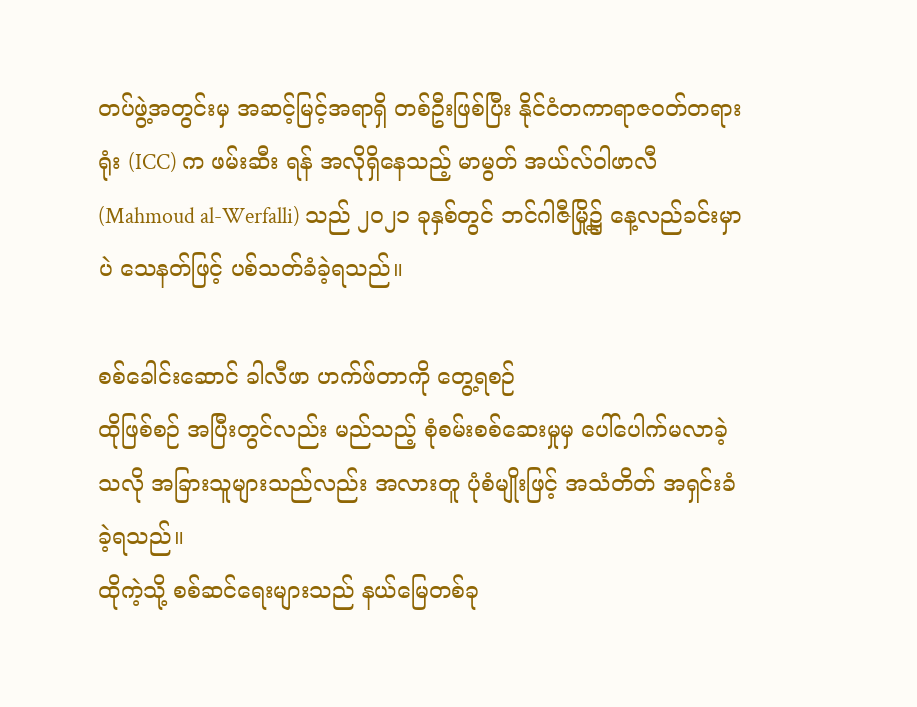တပ်ဖွဲ့အတွင်းမှ အဆင့်မြင့်အရာရှိ တစ်ဦးဖြစ်ပြီး နိုင်ငံတကာရာဇဝတ်တရားရုံး (ICC) က ဖမ်းဆီး ရန် အလိုရှိနေသည့် မာမွတ် အယ်လ်ဝါဖာလီ (Mahmoud al-Werfalli) သည် ၂၀၂၁ ခုနှစ်တွင် ဘင်ဂါဇီမြို့၌ နေ့လည်ခင်းမှာပဲ သေနတ်ဖြင့် ပစ်သတ်ခံခဲ့ရသည်။

စစ်ခေါင်းဆောင် ခါလီဖာ ဟက်ဖ်တာကို တွေ့ရစဉ်
ထိုဖြစ်စဉ် အပြီးတွင်လည်း မည်သည့် စုံစမ်းစစ်ဆေးမှုမှ ပေါ်ပေါက်မလာခဲ့သလို အခြားသူများသည်လည်း အလားတူ ပုံစံမျိုးဖြင့် အသံတိတ် အရှင်းခံခဲ့ရသည်။
ထိုကဲ့သို့ စစ်ဆင်ရေးများသည် နယ်မြေတစ်ခု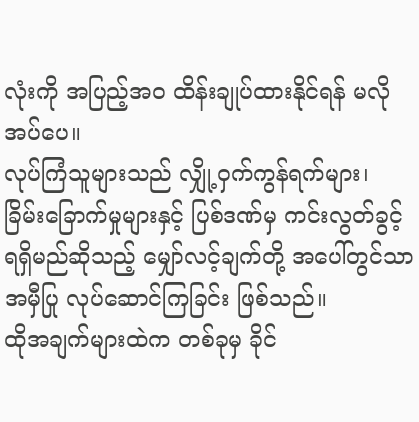လုံးကို အပြည့်အဝ ထိန်းချုပ်ထားနိုင်ရန် မလိုအပ်ပေ။
လုပ်ကြံသူများသည် လျှို့ဝှက်ကွန်ရက်များ၊ ခြိမ်းခြောက်မှုများနှင့် ပြစ်ဒဏ်မှ ကင်းလွတ်ခွင့် ရရှိမည်ဆိုသည့် မျှော်လင့်ချက်တို့ အပေါ်တွင်သာ အမှီပြု လုပ်ဆောင်ကြခြင်း ဖြစ်သည်။
ထိုအချက်များထဲက တစ်ခုမှ ခိုင်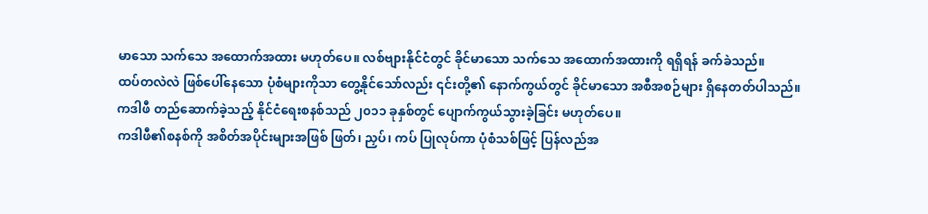မာသော သက်သေ အထောက်အထား မဟုတ်ပေ။ လစ်ဗျားနိုင်ငံတွင် ခိုင်မာသော သက်သေ အထောက်အထားကို ရရှိရန် ခက်ခဲသည်။
ထပ်တလဲလဲ ဖြစ်ပေါ်နေသော ပုံစံများကိုသာ တွေ့နိုင်သော်လည်း ၎င်းတို့၏ နောက်ကွယ်တွင် ခိုင်မာသော အစီအစဉ်များ ရှိနေတတ်ပါသည်။
ကဒါဖီ တည်ဆောက်ခဲ့သည့် နိုင်ငံရေးစနစ်သည် ၂၀၁၁ ခုနှစ်တွင် ပျောက်ကွယ်သွားခဲ့ခြင်း မဟုတ်ပေ။
ကဒါဖီ၏စနစ်ကို အစိတ်အပိုင်းများအဖြစ် ဖြတ်၊ ညှပ်၊ ကပ် ပြုလုပ်ကာ ပုံစံသစ်ဖြင့် ပြန်လည်အ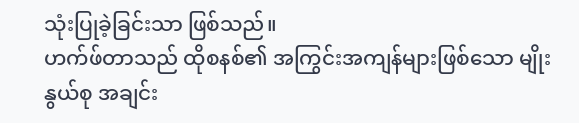သုံးပြုခဲ့ခြင်းသာ ဖြစ်သည်။
ဟက်ဖ်တာသည် ထိုစနစ်၏ အကြွင်းအကျန်များဖြစ်သော မျိုးနွယ်စု အချင်း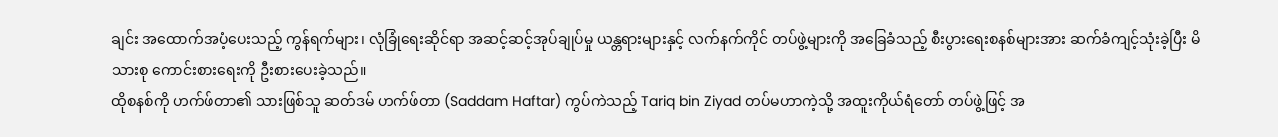ချင်း အထောက်အပံ့ပေးသည့် ကွန်ရက်များ၊ လုံခြုံရေးဆိုင်ရာ အဆင့်ဆင့်အုပ်ချုပ်မှု ယန္တရားများနှင့် လက်နက်ကိုင် တပ်ဖွဲ့များကို အခြေခံသည့် စီးပွားရေးစနစ်များအား ဆက်ခံကျင့်သုံးခဲ့ပြီး မိသားစု ကောင်းစားရေးကို ဦးစားပေးခဲ့သည်။
ထိုစနစ်ကို ဟက်ဖ်တာ၏ သားဖြစ်သူ ဆတ်ဒမ် ဟက်ဖ်တာ (Saddam Haftar) ကွပ်ကဲသည့် Tariq bin Ziyad တပ်မဟာကဲ့သို့ အထူးကိုယ်ရံတော် တပ်ဖွဲ့ဖြင့် အ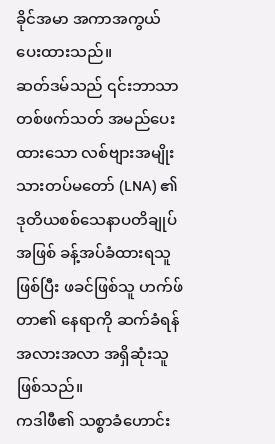ခိုင်အမာ အကာအကွယ် ပေးထားသည်။
ဆတ်ဒမ်သည် ၎င်းဘာသာ တစ်ဖက်သတ် အမည်ပေးထားသော လစ်ဗျားအမျိုးသားတပ်မတော် (LNA) ၏ ဒုတိယစစ်သေနာပတိချုပ်အဖြစ် ခန့်အပ်ခံထားရသူဖြစ်ပြီး ဖခင်ဖြစ်သူ ဟက်ဖ်တာ၏ နေရာကို ဆက်ခံရန် အလားအလာ အရှိဆုံးသူ ဖြစ်သည်။
ကဒါဖီ၏ သစ္စာခံဟောင်း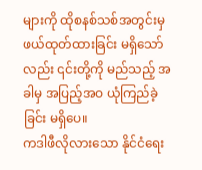များကို ထိုစနစ်သစ်အတွင်းမှ ဖယ်ထုတ်ထားခြင်း မရှိသော်လည်း ၎င်းတို့ကို မည်သည့် အခါမှ အပြည့်အဝ ယုံကြည်ခဲ့ခြင်း မရှိပေ။
ကဒါဖီလိုလားသော နိုင်ငံရေး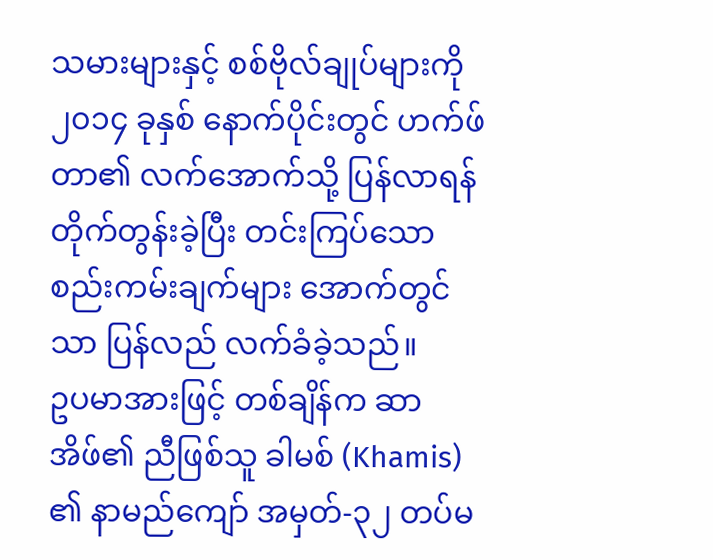သမားများနှင့် စစ်ဗိုလ်ချုပ်များကို ၂၀၁၄ ခုနှစ် နောက်ပိုင်းတွင် ဟက်ဖ်တာ၏ လက်အောက်သို့ ပြန်လာရန် တိုက်တွန်းခဲ့ပြီး တင်းကြပ်သော စည်းကမ်းချက်များ အောက်တွင်သာ ပြန်လည် လက်ခံခဲ့သည်။
ဥပမာအားဖြင့် တစ်ချိန်က ဆာအိဖ်၏ ညီဖြစ်သူ ခါမစ် (Khamis) ၏ နာမည်ကျော် အမှတ်-၃၂ တပ်မ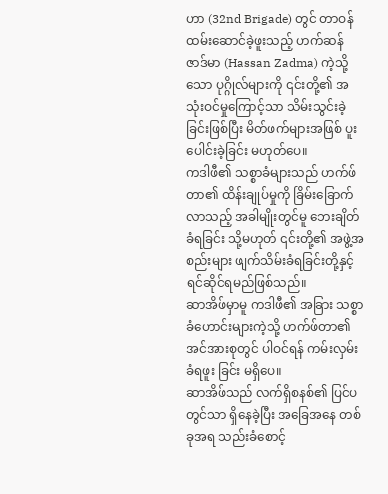ဟာ (32nd Brigade) တွင် တာဝန်ထမ်းဆောင်ခဲ့ဖူးသည့် ဟက်ဆန် ဇာဒ်မာ (Hassan Zadma) ကဲ့သို့သော ပုဂ္ဂိုလ်များကို ၎င်းတို့၏ အသုံးဝင်မှုကြောင့်သာ သိမ်းသွင်းခဲ့ခြင်းဖြစ်ပြီး မိတ်ဖက်များအဖြစ် ပူးပေါင်းခဲ့ခြင်း မဟုတ်ပေ။
ကဒါဖီ၏ သစ္စာခံများသည် ဟက်ဖ်တာ၏ ထိန်းချုပ်မှုကို ခြိမ်းခြောက်လာသည့် အခါမျိုးတွင်မူ ဘေးချိတ်ခံရခြင်း သို့မဟုတ် ၎င်းတို့၏ အဖွဲ့အစည်းများ ဖျက်သိမ်းခံရခြင်းတို့နှင့် ရင်ဆိုင်ရမည်ဖြစ်သည်။
ဆာအိဖ်မှာမူ ကဒါဖီ၏ အခြား သစ္စာခံဟောင်းများကဲ့သို့ ဟက်ဖ်တာ၏ အင်အားစုတွင် ပါဝင်ရန် ကမ်းလှမ်းခံရဖူး ခြင်း မရှိပေ။
ဆာအိဖ်သည် လက်ရှိစနစ်၏ ပြင်ပတွင်သာ ရှိနေခဲ့ပြီး အခြေအနေ တစ်ခုအရ သည်းခံစောင့်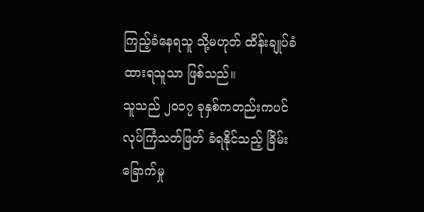ကြည့်ခံနေရသူ သို့မဟုတ် ထိန်းချုပ်ခံထားရသူသာ ဖြစ်သည်။
သူသည် ၂၀၁၇ ခုနှစ်ကတည်းကပင် လုပ်ကြံသတ်ဖြတ် ခံရနိုင်သည့် ခြိမ်းခြောက်မှု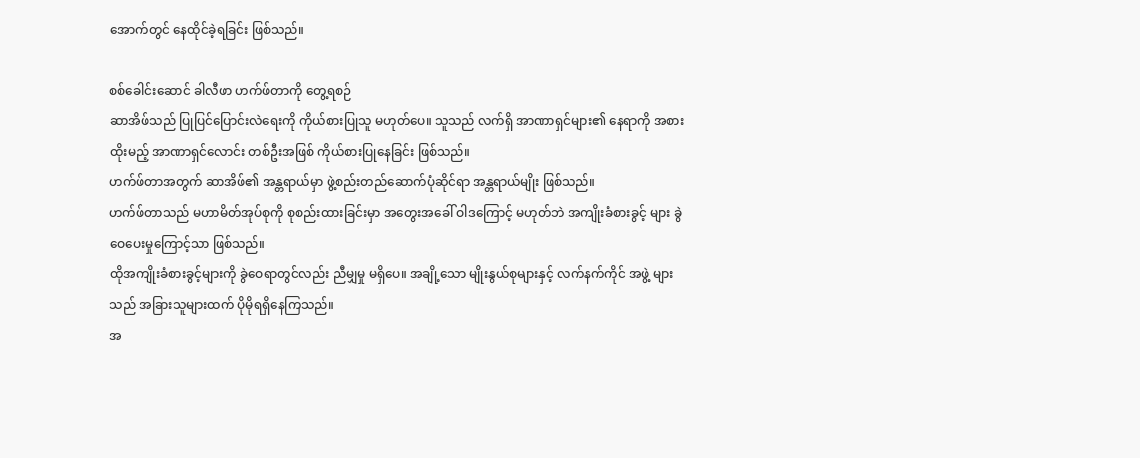အောက်တွင် နေထိုင်ခဲ့ရခြင်း ဖြစ်သည်။

စစ်ခေါင်းဆောင် ခါလီဖာ ဟက်ဖ်တာကို တွေ့ရစဉ်
ဆာအိဖ်သည် ပြုပြင်ပြောင်းလဲရေးကို ကိုယ်စားပြုသူ မဟုတ်ပေ။ သူသည် လက်ရှိ အာဏာရှင်များ၏ နေရာကို အစားထိုးမည့် အာဏာရှင်လောင်း တစ်ဦးအဖြစ် ကိုယ်စားပြုနေခြင်း ဖြစ်သည်။
ဟက်ဖ်တာအတွက် ဆာအိဖ်၏ အန္တရာယ်မှာ ဖွဲ့စည်းတည်ဆောက်ပုံဆိုင်ရာ အန္တရာယ်မျိုး ဖြစ်သည်။
ဟက်ဖ်တာသည် မဟာမိတ်အုပ်စုကို စုစည်းထားခြင်းမှာ အတွေးအခေါ် ဝါဒကြောင့် မဟုတ်ဘဲ အကျိုးခံစားခွင့် များ ခွဲဝေပေးမှုကြောင့်သာ ဖြစ်သည်။
ထိုအကျိုးခံစားခွင့်များကို ခွဲဝေရာတွင်လည်း ညီမျှမှု မရှိပေ။ အချို့သော မျိုးနွယ်စုများနှင့် လက်နက်ကိုင် အဖွဲ့ များသည် အခြားသူများထက် ပိုမိုရရှိနေကြသည်။
အ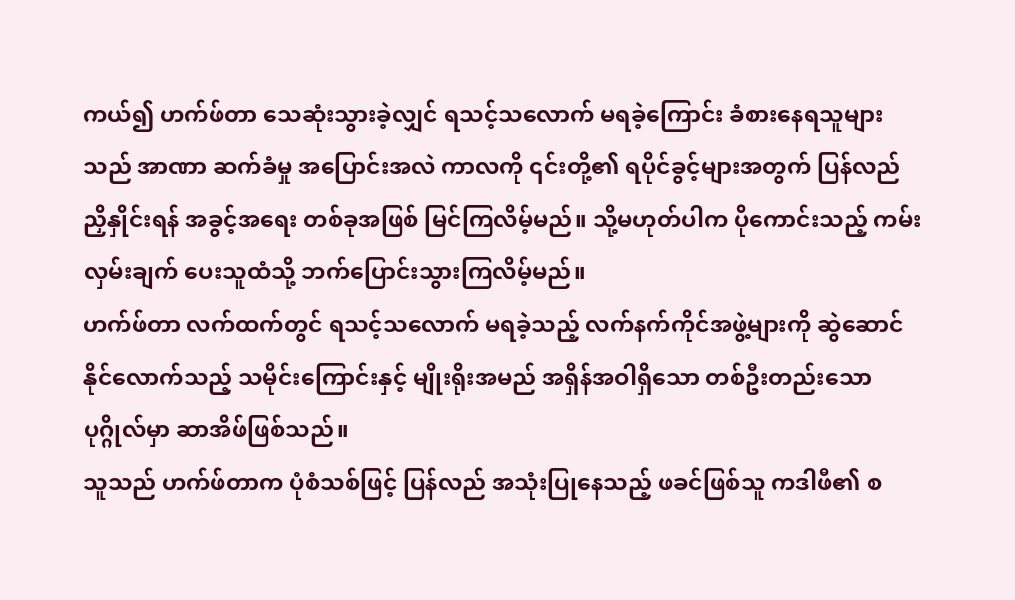ကယ်၍ ဟက်ဖ်တာ သေဆုံးသွားခဲ့လျှင် ရသင့်သလောက် မရခဲ့ကြောင်း ခံစားနေရသူများသည် အာဏာ ဆက်ခံမှု အပြောင်းအလဲ ကာလကို ၎င်းတို့၏ ရပိုင်ခွင့်များအတွက် ပြန်လည်ညှိနှိုင်းရန် အခွင့်အရေး တစ်ခုအဖြစ် မြင်ကြလိမ့်မည်။ သို့မဟုတ်ပါက ပိုကောင်းသည့် ကမ်းလှမ်းချက် ပေးသူထံသို့ ဘက်ပြောင်းသွားကြလိမ့်မည်။
ဟက်ဖ်တာ လက်ထက်တွင် ရသင့်သလောက် မရခဲ့သည့် လက်နက်ကိုင်အဖွဲ့များကို ဆွဲဆောင်နိုင်လောက်သည့် သမိုင်းကြောင်းနှင့် မျိုးရိုးအမည် အရှိန်အဝါရှိသော တစ်ဦးတည်းသော ပုဂ္ဂိုလ်မှာ ဆာအိဖ်ဖြစ်သည်။
သူသည် ဟက်ဖ်တာက ပုံစံသစ်ဖြင့် ပြန်လည် အသုံးပြုနေသည့် ဖခင်ဖြစ်သူ ကဒါဖီ၏ စ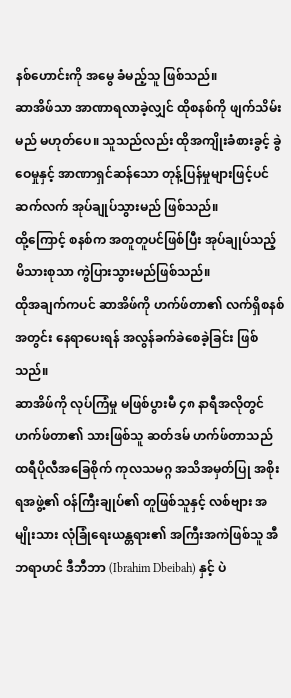နစ်ဟောင်းကို အမွေ ခံမည့်သူ ဖြစ်သည်။
ဆာအိဖ်သာ အာဏာရလာခဲ့လျှင် ထိုစနစ်ကို ဖျက်သိမ်းမည် မဟုတ်ပေ။ သူသည်လည်း ထိုအကျိုးခံစားခွင့် ခွဲဝေမှုနှင့် အာဏာရှင်ဆန်သော တုန့်ပြန်မှုများဖြင့်ပင် ဆက်လက် အုပ်ချုပ်သွားမည် ဖြစ်သည်။
ထို့ကြောင့် စနစ်က အတူတူပင်ဖြစ်ပြီး အုပ်ချုပ်သည့် မိသားစုသာ ကွဲပြားသွားမည်ဖြစ်သည်။
ထိုအချက်ကပင် ဆာအိဖ်ကို ဟက်ဖ်တာ၏ လက်ရှိစနစ်အတွင်း နေရာပေးရန် အလွန်ခက်ခဲစေခဲ့ခြင်း ဖြစ်သည်။
ဆာအိဖ်ကို လုပ်ကြံမှု မဖြစ်ပွားမီ ၄၈ နာရီအလိုတွင် ဟက်ဖ်တာ၏ သားဖြစ်သူ ဆတ်ဒမ် ဟက်ဖ်တာသည် ထရီပိုလီအခြေစိုက် ကုလသမဂ္ဂ အသိအမှတ်ပြု အစိုးရအဖွဲ့၏ ဝန်ကြီးချုပ်၏ တူဖြစ်သူနှင့် လစ်ဗျား အမျိုးသား လုံခြုံရေးယန္တရား၏ အကြီးအကဲဖြစ်သူ အီဘရာဟင် ဒီဘီဘာ (Ibrahim Dbeibah) နှင့် ပဲ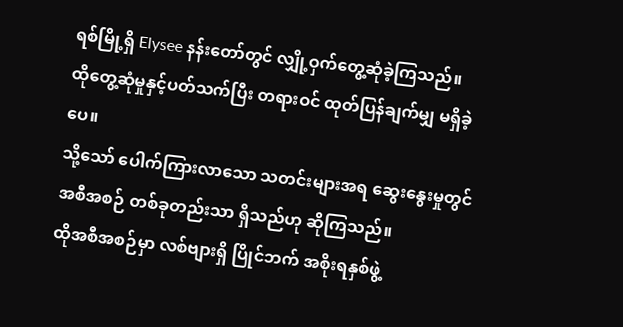ရစ်မြို့ရှိ Elysee နန်းတော်တွင် လျှို့ဝှက်တွေ့ဆုံခဲ့ကြသည်။
ထိုတွေ့ဆုံမှုနှင့်ပတ်သက်ပြီး တရားဝင် ထုတ်ပြန်ချက်မျှ မရှိခဲ့ပေ။
သို့သော် ပေါက်ကြားလာသော သတင်းများအရ ဆွေးနွေးမှုတွင် အစီအစဉ် တစ်ခုတည်းသာ ရှိသည်ဟု ဆိုကြသည်။
ထိုအစီအစဉ်မှာ လစ်ဗျားရှိ ပြိုင်ဘက် အစိုးရနှစ်ဖွဲ့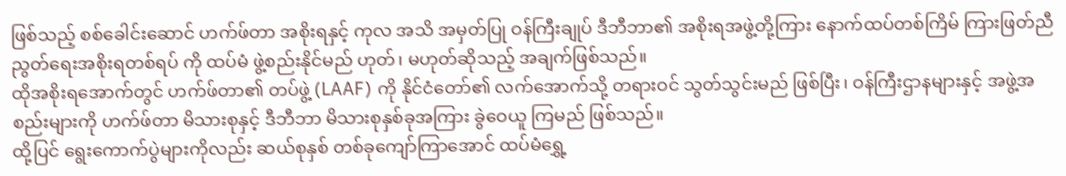ဖြစ်သည့် စစ်ခေါင်းဆောင် ဟက်ဖ်တာ အစိုးရနှင့် ကုလ အသိ အမှတ်ပြု ဝန်ကြီးချုပ် ဒီဘီဘာ၏ အစိုးရအဖွဲ့တို့ကြား နောက်ထပ်တစ်ကြိမ် ကြားဖြတ်ညီညွတ်ရေးအစိုးရတစ်ရပ် ကို ထပ်မံ ဖွဲ့စည်းနိုင်မည် ဟုတ်၊ မဟုတ်ဆိုသည့် အချက်ဖြစ်သည်။
ထိုအစိုးရအောက်တွင် ဟက်ဖ်တာ၏ တပ်ဖွဲ့ (LAAF) ကို နိုင်ငံတော်၏ လက်အောက်သို့ တရားဝင် သွတ်သွင်းမည် ဖြစ်ပြီး၊ ဝန်ကြီးဌာနများနှင့် အဖွဲ့အစည်းများကို ဟက်ဖ်တာ မိသားစုနှင့် ဒီဘီဘာ မိသားစုနှစ်ခုအကြား ခွဲဝေယူ ကြမည် ဖြစ်သည်။
ထို့ပြင် ရွေးကောက်ပွဲများကိုလည်း ဆယ်စုနှစ် တစ်ခုကျော်ကြာအောင် ထပ်မံရွှေ့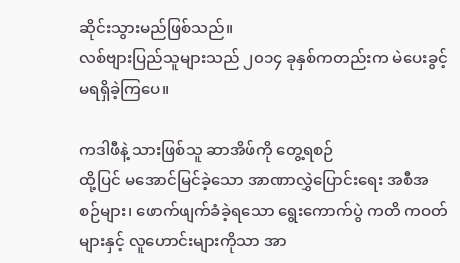ဆိုင်းသွားမည်ဖြစ်သည်။
လစ်ဗျားပြည်သူများသည် ၂၀၁၄ ခုနှစ်ကတည်းက မဲပေးခွင့် မရရှိခဲ့ကြပေ။

ကဒါဖီနဲ့ သားဖြစ်သူ ဆာအိဖ်ကို တွေ့ရစဉ်
ထို့ပြင် မအောင်မြင်ခဲ့သော အာဏာလွှဲပြောင်းရေး အစီအစဉ်များ၊ ဖောက်ဖျက်ခံခဲ့ရသော ရွေးကောက်ပွဲ ကတိ ကဝတ်များနှင့် လူဟောင်းများကိုသာ အာ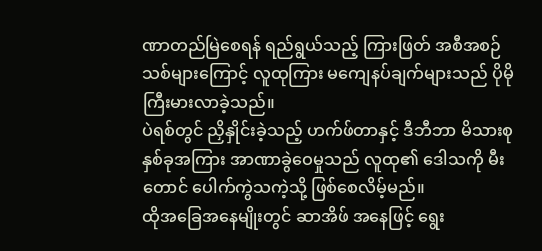ဏာတည်မြဲစေရန် ရည်ရွယ်သည့် ကြားဖြတ် အစီအစဉ်သစ်များကြောင့် လူထုကြား မကျေနပ်ချက်များသည် ပိုမိုကြီးမားလာခဲ့သည်။
ပဲရစ်တွင် ညှိနှိုင်းခဲ့သည့် ဟက်ဖ်တာနှင့် ဒီဘီဘာ မိသားစုနှစ်ခုအကြား အာဏာခွဲဝေမှုသည် လူထု၏ ဒေါသကို မီးတောင် ပေါက်ကွဲသကဲ့သို့ ဖြစ်စေလိမ့်မည်။
ထိုအခြေအနေမျိုးတွင် ဆာအိဖ် အနေဖြင့် ရွေး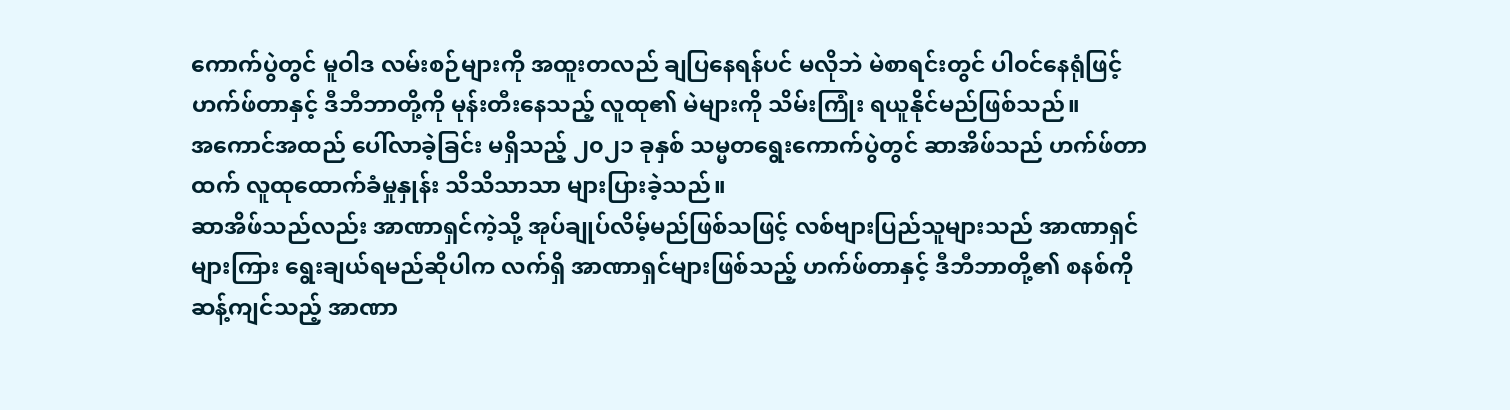ကောက်ပွဲတွင် မူဝါဒ လမ်းစဉ်များကို အထူးတလည် ချပြနေရန်ပင် မလိုဘဲ မဲစာရင်းတွင် ပါဝင်နေရုံဖြင့် ဟက်ဖ်တာနှင့် ဒီဘီဘာတို့ကို မုန်းတီးနေသည့် လူထု၏ မဲများကို သိမ်းကြုံး ရယူနိုင်မည်ဖြစ်သည်။
အကောင်အထည် ပေါ်လာခဲ့ခြင်း မရှိသည့် ၂၀၂၁ ခုနှစ် သမ္မတရွေးကောက်ပွဲတွင် ဆာအိဖ်သည် ဟက်ဖ်တာထက် လူထုထောက်ခံမှုနှုန်း သိသိသာသာ များပြားခဲ့သည်။
ဆာအိဖ်သည်လည်း အာဏာရှင်ကဲ့သို့ အုပ်ချုပ်လိမ့်မည်ဖြစ်သဖြင့် လစ်ဗျားပြည်သူများသည် အာဏာရှင်များကြား ရွေးချယ်ရမည်ဆိုပါက လက်ရှိ အာဏာရှင်များဖြစ်သည့် ဟက်ဖ်တာနှင့် ဒီဘီဘာတို့၏ စနစ်ကို ဆန့်ကျင်သည့် အာဏာ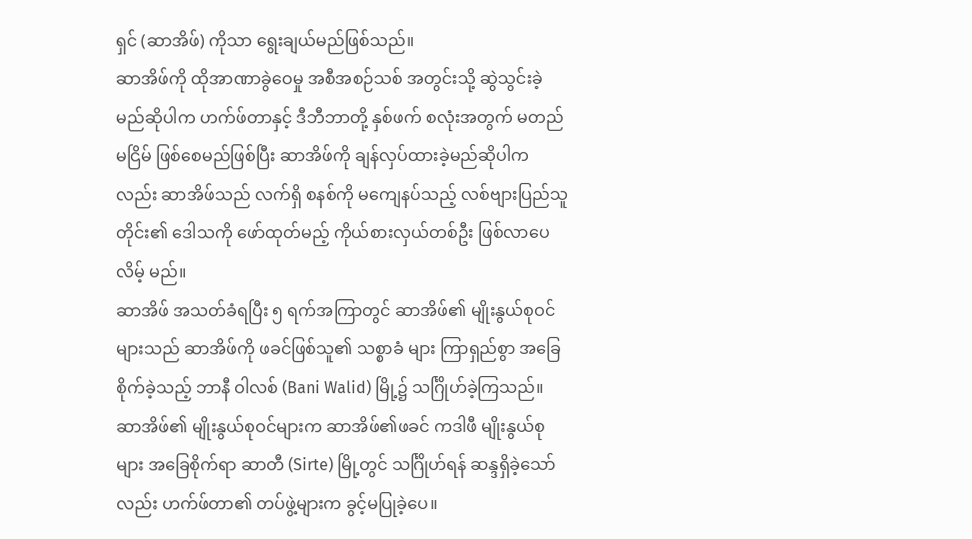ရှင် (ဆာအိဖ်) ကိုသာ ရွေးချယ်မည်ဖြစ်သည်။
ဆာအိဖ်ကို ထိုအာဏာခွဲဝေမှု အစီအစဉ်သစ် အတွင်းသို့ ဆွဲသွင်းခဲ့မည်ဆိုပါက ဟက်ဖ်တာနှင့် ဒီဘီဘာတို့ နှစ်ဖက် စလုံးအတွက် မတည်မငြိမ် ဖြစ်စေမည်ဖြစ်ပြီး ဆာအိဖ်ကို ချန်လှပ်ထားခဲ့မည်ဆိုပါကလည်း ဆာအိဖ်သည် လက်ရှိ စနစ်ကို မကျေနပ်သည့် လစ်ဗျားပြည်သူတိုင်း၏ ဒေါသကို ဖော်ထုတ်မည့် ကိုယ်စားလှယ်တစ်ဦး ဖြစ်လာပေလိမ့် မည်။
ဆာအိဖ် အသတ်ခံရပြီး ၅ ရက်အကြာတွင် ဆာအိဖ်၏ မျိုးနွယ်စုဝင်များသည် ဆာအိဖ်ကို ဖခင်ဖြစ်သူ၏ သစ္စာခံ များ ကြာရှည်စွာ အခြေစိုက်ခဲ့သည့် ဘာနီ ဝါလစ် (Bani Walid) မြို့၌ သင်္ဂြိုဟ်ခဲ့ကြသည်။
ဆာအိဖ်၏ မျိုးနွယ်စုဝင်များက ဆာအိဖ်၏ဖခင် ကဒါဖီ မျိုးနွယ်စုများ အခြေစိုက်ရာ ဆာတီ (Sirte) မြို့တွင် သင်္ဂြိုဟ်ရန် ဆန္ဒရှိခဲ့သော်လည်း ဟက်ဖ်တာ၏ တပ်ဖွဲ့များက ခွင့်မပြုခဲ့ပေ။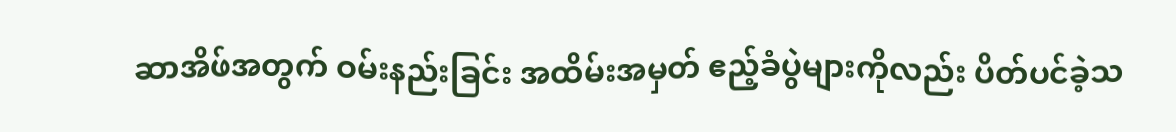ဆာအိဖ်အတွက် ဝမ်းနည်းခြင်း အထိမ်းအမှတ် ဧည့်ခံပွဲများကိုလည်း ပိတ်ပင်ခဲ့သ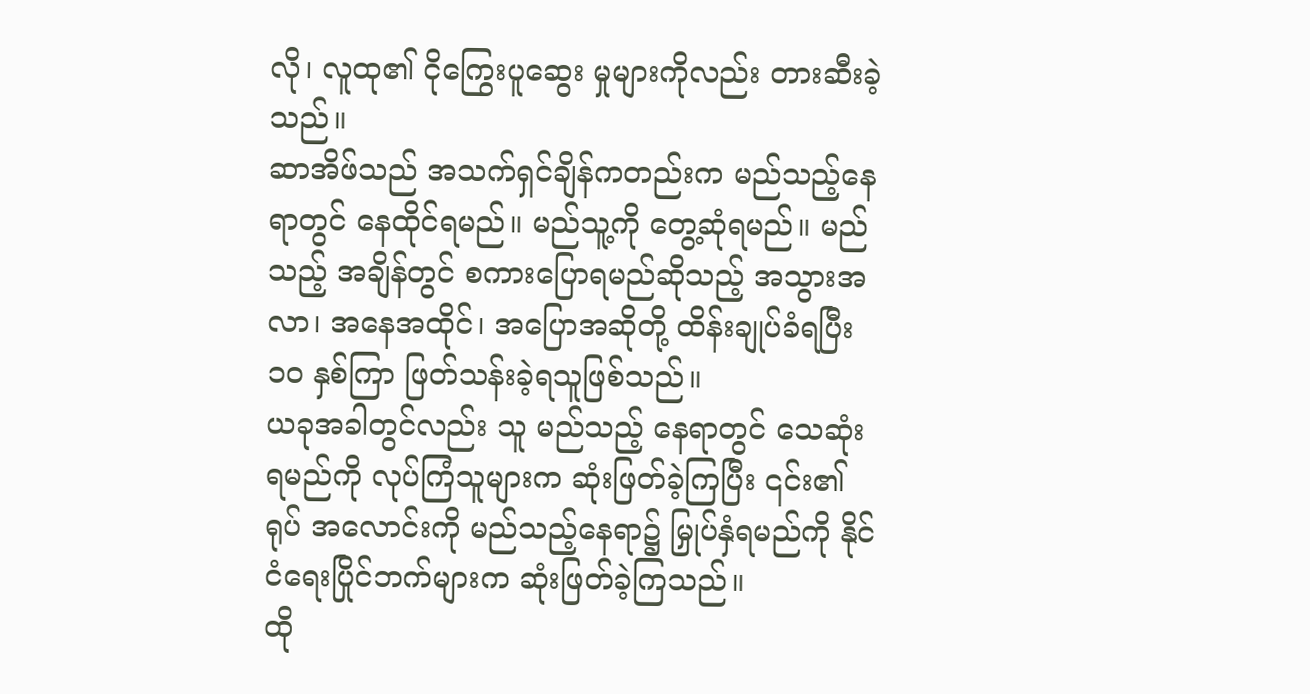လို၊ လူထု၏ ငိုကြွေးပူဆွေး မှုများကိုလည်း တားဆီးခဲ့သည်။
ဆာအိဖ်သည် အသက်ရှင်ချိန်ကတည်းက မည်သည့်နေရာတွင် နေထိုင်ရမည်။ မည်သူ့ကို တွေ့ဆုံရမည်။ မည်သည့် အချိန်တွင် စကားပြောရမည်ဆိုသည့် အသွားအလာ၊ အနေအထိုင်၊ အပြောအဆိုတို့ ထိန်းချုပ်ခံရပြီး ၁၀ နှစ်ကြာ ဖြတ်သန်းခဲ့ရသူဖြစ်သည်။
ယခုအခါတွင်လည်း သူ မည်သည့် နေရာတွင် သေဆုံးရမည်ကို လုပ်ကြံသူများက ဆုံးဖြတ်ခဲ့ကြပြီး ၎င်း၏ ရုပ် အလောင်းကို မည်သည့်နေရာ၌ မြှုပ်နှံရမည်ကို နိုင်ငံရေးပြိုင်ဘက်များက ဆုံးဖြတ်ခဲ့ကြသည်။
ထို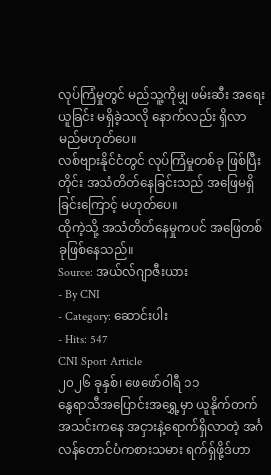လုပ်ကြံမှုတွင် မည်သူ့ကိုမျှ ဖမ်းဆီး အရေးယူခြင်း မရှိခဲ့သလို နောက်လည်း ရှိလာမည်မဟုတ်ပေ။
လစ်ဗျားနိုင်ငံတွင် လုပ်ကြံမှုတစ်ခု ဖြစ်ပြီးတိုင်း အသံတိတ်နေခြင်းသည် အဖြေမရှိခြင်းကြောင့် မဟုတ်ပေ။
ထိုကဲ့သို့ အသံတိတ်နေမှုကပင် အဖြေတစ်ခုဖြစ်နေသည်။
Source: အယ်လ်ဂျာဇီးယား
- By CNI
- Category: ဆောင်းပါး
- Hits: 547
CNI Sport Article
၂၀၂၆ ခုနှစ်၊ ဖေဖော်ဝါရီ ၁၁
နွေရာသီအပြောင်းအရွှေ့မှာ ယူနိုက်တက်အသင်းကနေ အငှားနဲ့ရောက်ရှိလာတဲ့ အင်္ဂလန်တောင်ပံကစားသမား ရက်ရှ်ဖို့ဒ်ဟာ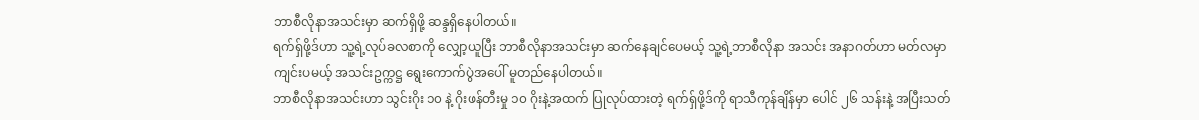ဘာစီလိုနာအသင်းမှာ ဆက်ရှိဖို့ ဆန္ဒရှိနေပါတယ်။
ရက်ရှ်ဖို့ဒ်ဟာ သူ့ရဲ့လုပ်ခလစာကို လျှော့ယူပြီး ဘာစီလိုနာအသင်းမှာ ဆက်နေချင်ပေမယ့် သူ့ရဲ့ဘာစီလိုနာ အသင်း အနာဂတ်ဟာ မတ်လမှာ ကျင်းပမယ့် အသင်းဥက္ကဋ္ဌ ရွေးကောက်ပွဲအပေါ် မူတည်နေပါတယ်။
ဘာစီလိုနာအသင်းဟာ သွင်းဂိုး ၁၀ နဲ့ ဂိုးဖန်တီးမှု ၁၀ ဂိုးနဲ့အထက် ပြုလုပ်ထားတဲ့ ရက်ရှ်ဖို့ဒ်ကို ရာသီကုန်ချိန်မှာ ပေါင် ၂၆ သန်းနဲ့ အပြီးသတ်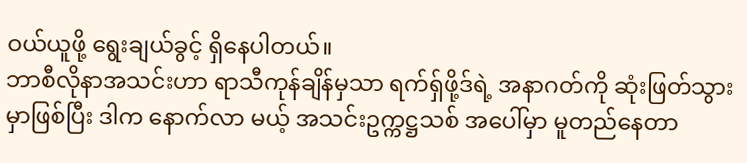ဝယ်ယူဖို့ ရွေးချယ်ခွင့် ရှိနေပါတယ်။
ဘာစီလိုနာအသင်းဟာ ရာသီကုန်ချိန်မှသာ ရက်ရှ်ဖို့ဒ်ရဲ့ အနာဂတ်ကို ဆုံးဖြတ်သွားမှာဖြစ်ပြီး ဒါက နောက်လာ မယ့် အသင်းဥက္ကဋ္ဌသစ် အပေါ်မှာ မူတည်နေတာ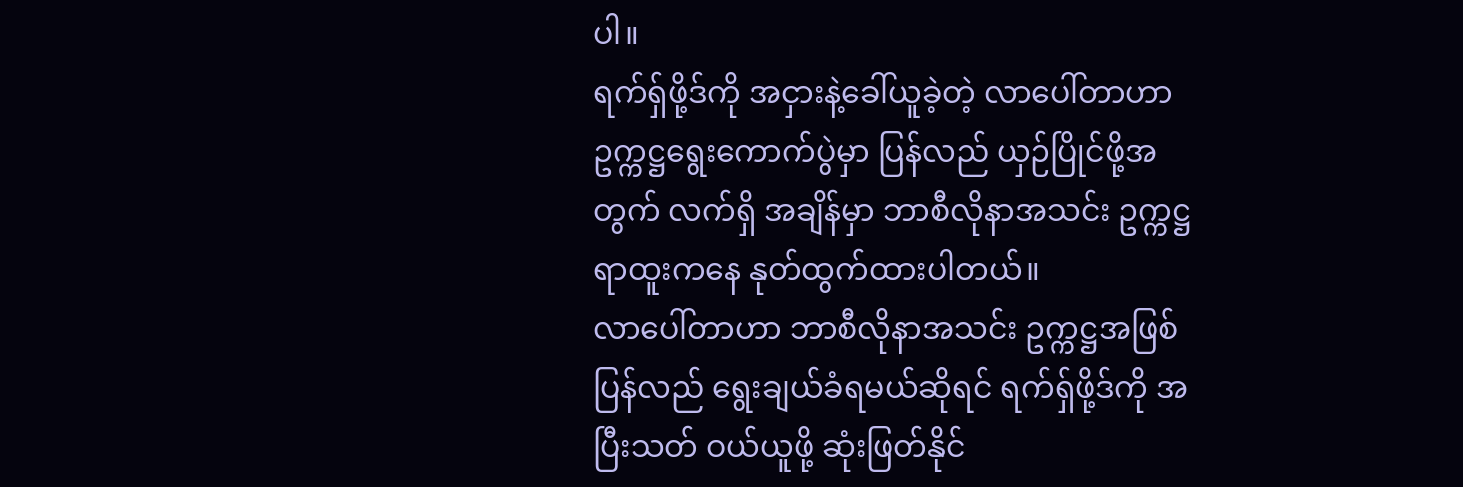ပါ။
ရက်ရှ်ဖို့ဒ်ကို အငှားနဲ့ခေါ်ယူခဲ့တဲ့ လာပေါ်တာဟာ ဥက္ကဋ္ဌရွေးကောက်ပွဲမှာ ပြန်လည် ယှဉ်ပြိုင်ဖို့အတွက် လက်ရှိ အချိန်မှာ ဘာစီလိုနာအသင်း ဥက္ကဋ္ဌရာထူးကနေ နုတ်ထွက်ထားပါတယ်။
လာပေါ်တာဟာ ဘာစီလိုနာအသင်း ဥက္ကဋ္ဌအဖြစ် ပြန်လည် ရွေးချယ်ခံရမယ်ဆိုရင် ရက်ရှ်ဖို့ဒ်ကို အပြီးသတ် ဝယ်ယူဖို့ ဆုံးဖြတ်နိုင်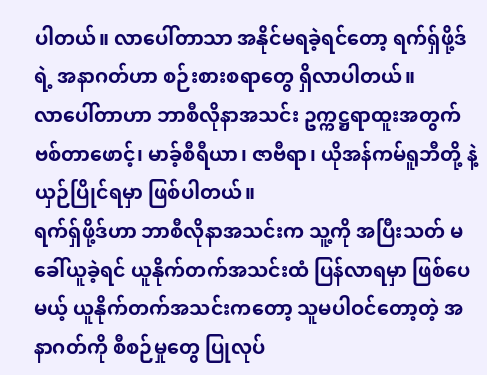ပါတယ်။ လာပေါ်တာသာ အနိုင်မရခဲ့ရင်တော့ ရက်ရှ်ဖို့ဒ်ရဲ့ အနာဂတ်ဟာ စဉ်းစားစရာတွေ ရှိလာပါတယ်။
လာပေါ်တာဟာ ဘာစီလိုနာအသင်း ဥက္ကဋ္ဌရာထူးအတွက် ဗစ်တာဖောင့်၊ မာခ့်စီရီယာ၊ ဇာဗီရာ၊ ယိုအန်ကမ်ရူဘီတို့ နဲ့ ယှဉ်ပြိုင်ရမှာ ဖြစ်ပါတယ်။
ရက်ရှ်ဖို့ဒ်ဟာ ဘာစီလိုနာအသင်းက သူ့ကို အပြီးသတ် မခေါ်ယူခဲ့ရင် ယူနိုက်တက်အသင်းထံ ပြန်လာရမှာ ဖြစ်ပေမယ့် ယူနိုက်တက်အသင်းကတော့ သူမပါဝင်တော့တဲ့ အနာဂတ်ကို စီစဉ်မှုတွေ ပြုလုပ်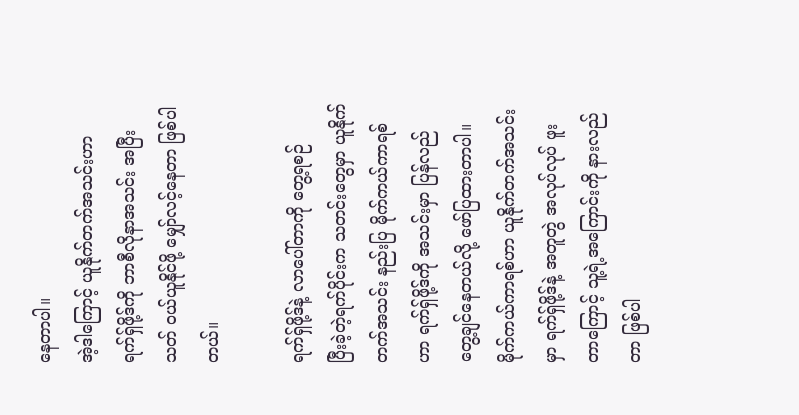နေတာပါ။
အဲ့ဒါကြောင့် ယူနိုက်တက်အသင်းဟာ ရက်ရှ်ဖို့ဒ်ကို ဘာစီလိုနာအသင်း အပြီးသတ် ဝယ်ယူနိုင်ဖို့ မျှော်လင့်နေတာ ဖြစ်ပါတယ်။

ရက်ရှ်ဖို့ဒ်နဲ့ လာပေါ်တာကို တွေ့ရစဉ်
ပြီးခဲ့တဲ့ရက်ပိုင်းက သတင်းတွေမှာ ယူနိုက်တက်အသင်း နည်းပြ မိုက်ကယ်ကာရစ်ဟာ ရက်ရှ်ဖို့ဒ်ကို အသင်းမှာ ပြန်လည် တွေ့ချင်နေတယ်လို့ ဖော်ပြထားတာပါ။
မိုက်ကယ်ကာရစ်ဟာ ယူနိုက်တက်အသင်းမှာ ရက်ရှ်ဖို့ဒ်နဲ့ အတူတွဲ အလုပ်လုပ် ဖူးတာကြောင့် သူ့ရဲ့အကြောင်းကို နားလည်တာ ဖြစ်ပါ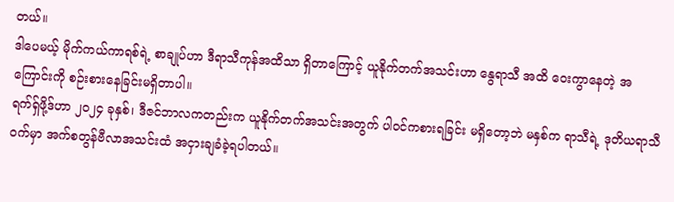တယ်။
ဒါပေမယ့် မိုက်ကယ်ကာရစ်ရဲ့ စာချုပ်ဟာ ဒီရာသီကုန်အထိသာ ရှိတာကြောင့် ယူနိုက်တက်အသင်းဟာ နွေရာသီ အထိ ဝေးကွာနေတဲ့ အကြောင်းကို စဉ်းစားနေခြင်းမရှိတာပါ။
ရက်ရှ်ဖို့ဒ်ဟာ ၂၀၂၄ ခုနှစ်၊ ဒီဇင်ဘာလကတည်းက ယူနိုက်တက်အသင်းအတွက် ပါဝင်ကစားရခြင်း မရှိတော့ဘဲ မနှစ်က ရာသီရဲ့ ဒုတိယရာသီဝက်မှာ အက်စတွန်ဗီလာအသင်းထံ အငှားချခံခဲ့ရပါတယ်။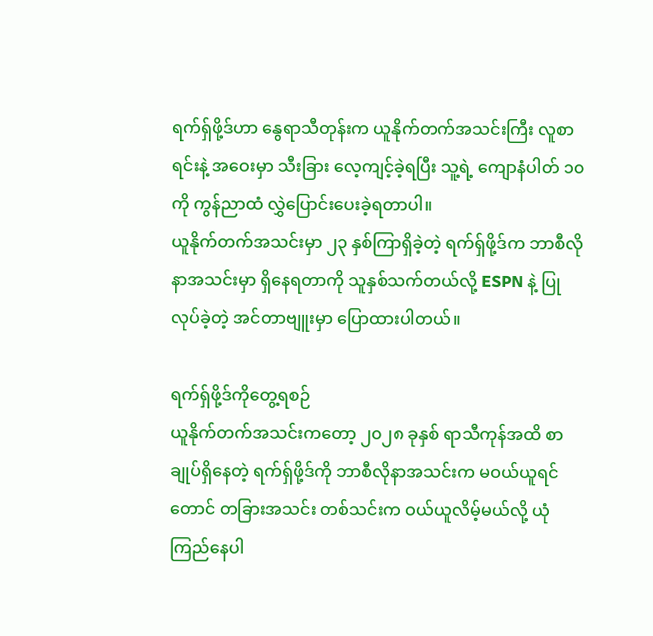ရက်ရှ်ဖို့ဒ်ဟာ နွေရာသီတုန်းက ယူနိုက်တက်အသင်းကြီး လူစာရင်းနဲ့ အဝေးမှာ သီးခြား လေ့ကျင့်ခဲ့ရပြီး သူ့ရဲ့ ကျောနံပါတ် ၁၀ ကို ကွန်ညာထံ လွှဲပြောင်းပေးခဲ့ရတာပါ။
ယူနိုက်တက်အသင်းမှာ ၂၃ နှစ်ကြာရှိခဲ့တဲ့ ရက်ရှ်ဖို့ဒ်က ဘာစီလိုနာအသင်းမှာ ရှိနေရတာကို သူနှစ်သက်တယ်လို့ ESPN နဲ့ ပြုလုပ်ခဲ့တဲ့ အင်တာဗျူးမှာ ပြောထားပါတယ်။

ရက်ရှ်ဖို့ဒ်ကိုတွေ့ရစဉ်
ယူနိုက်တက်အသင်းကတော့ ၂၀၂၈ ခုနှစ် ရာသီကုန်အထိ စာချုပ်ရှိနေတဲ့ ရက်ရှ်ဖို့ဒ်ကို ဘာစီလိုနာအသင်းက မဝယ်ယူရင်တောင် တခြားအသင်း တစ်သင်းက ဝယ်ယူလိမ့်မယ်လို့ ယုံကြည်နေပါ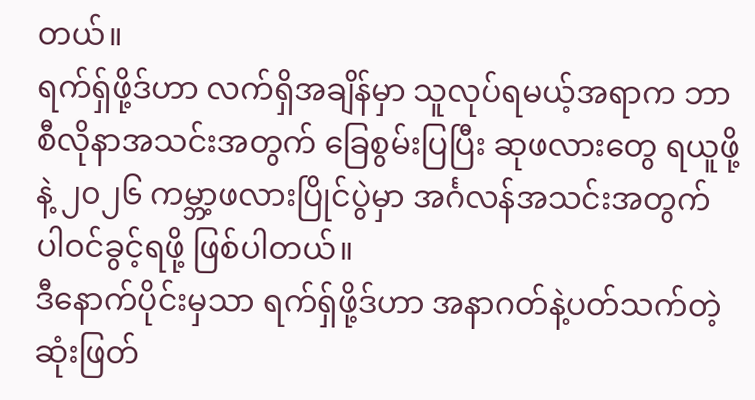တယ်။
ရက်ရှ်ဖို့ဒ်ဟာ လက်ရှိအချိန်မှာ သူလုပ်ရမယ့်အရာက ဘာစီလိုနာအသင်းအတွက် ခြေစွမ်းပြပြီး ဆုဖလားတွေ ရယူဖို့နဲ့ ၂၀၂၆ ကမ္ဘာ့ဖလားပြိုင်ပွဲမှာ အင်္ဂလန်အသင်းအတွက် ပါဝင်ခွင့်ရဖို့ ဖြစ်ပါတယ်။
ဒီနောက်ပိုင်းမှသာ ရက်ရှ်ဖို့ဒ်ဟာ အနာဂတ်နဲ့ပတ်သက်တဲ့ ဆုံးဖြတ်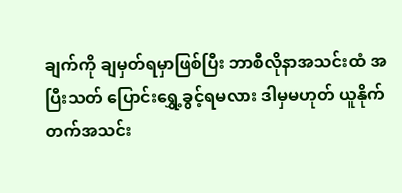ချက်ကို ချမှတ်ရမှာဖြစ်ပြီး ဘာစီလိုနာအသင်းထံ အပြီးသတ် ပြောင်းရွှေ့ခွင့်ရမလား ဒါမှမဟုတ် ယူနိုက်တက်အသင်း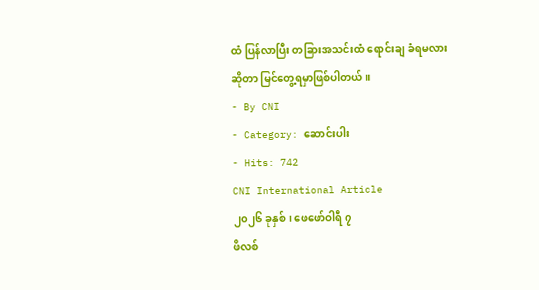ထံ ပြန်လာပြီး တခြားအသင်းထံ ရောင်းချ ခံရမလားဆိုတာ မြင်တွေ့ရမှာဖြစ်ပါတယ်။
- By CNI
- Category: ဆောင်းပါး
- Hits: 742
CNI International Article
၂၀၂၆ ခုနှစ်၊ ဖေဖော်ဝါရီ ၇
ဖိလစ်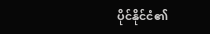ပိုင်နိုင်ငံ၏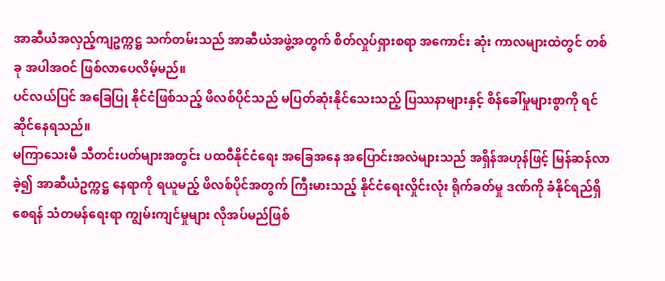အာဆီယံအလှည့်ကျဥက္ကဋ္ဌ သက်တမ်းသည် အာဆီယံအဖွဲ့အတွက် စိတ်လှုပ်ရှားစရာ အကောင်း ဆုံး ကာလများထဲတွင် တစ်ခု အပါအဝင် ဖြစ်လာပေလိမ့်မည်။
ပင်လယ်ပြင် အခြေပြု နိုင်ငံဖြစ်သည့် ဖိလစ်ပိုင်သည် မပြတ်ဆုံးနိုင်သေးသည့် ပြဿနာများနှင့် စိန်ခေါ်မှုများစွာကို ရင်ဆိုင်နေရသည်။
မကြာသေးမီ သီတင်းပတ်များအတွင်း ပထဝီနိုင်ငံရေး အခြေအနေ အပြောင်းအလဲများသည် အရှိန်အဟုန်ဖြင့် မြန်ဆန်လာခဲ့၍ အာဆီယံဥက္ကဋ္ဌ နေရာကို ရယူမည့် ဖိလစ်ပိုင်အတွက် ကြီးမားသည့် နိုင်ငံရေးလှိုင်းလုံး ရိုက်ခတ်မှု ဒဏ်ကို ခံနိုင်ရည်ရှိစေရန် သံတမန်ရေးရာ ကျွမ်းကျင်မှုများ လိုအပ်မည်ဖြစ်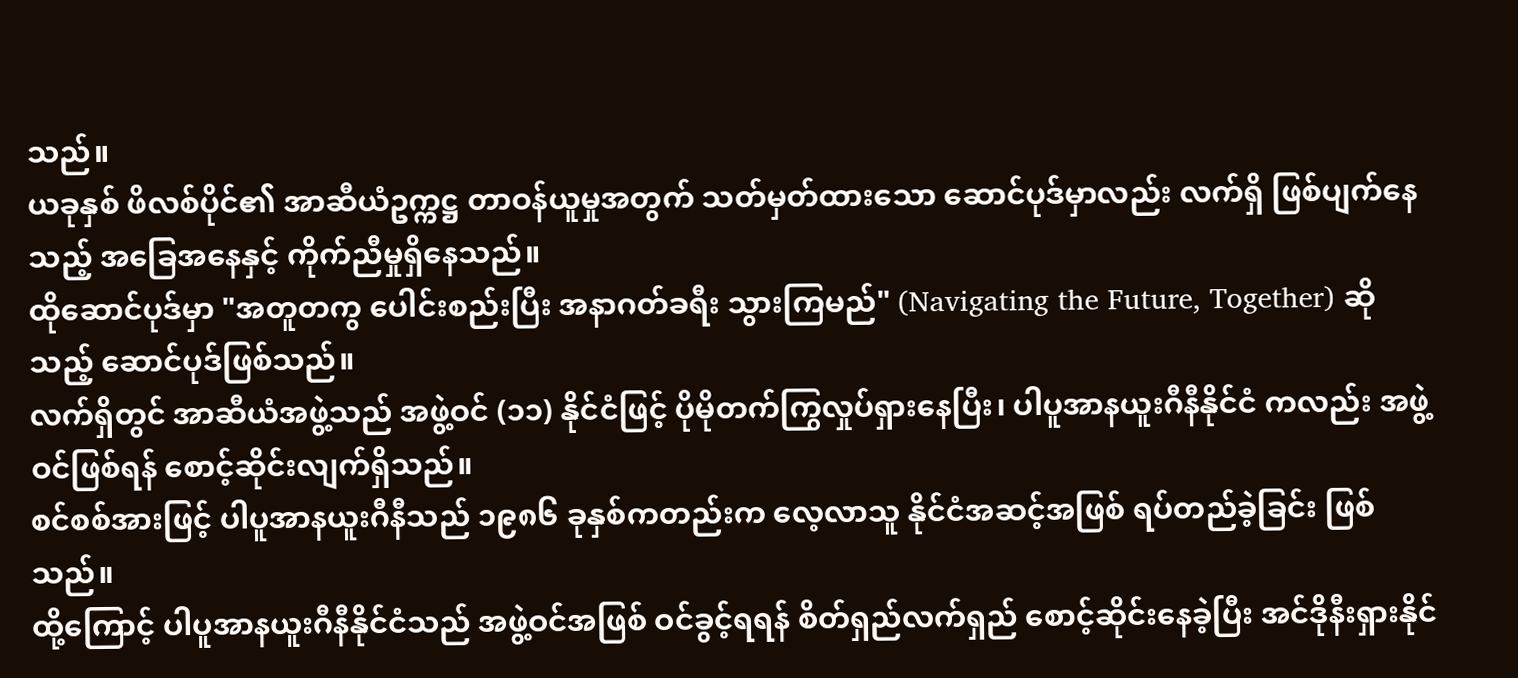သည်။
ယခုနှစ် ဖိလစ်ပိုင်၏ အာဆီယံဥက္ကဋ္ဌ တာဝန်ယူမှုအတွက် သတ်မှတ်ထားသော ဆောင်ပုဒ်မှာလည်း လက်ရှိ ဖြစ်ပျက်နေသည့် အခြေအနေနှင့် ကိုက်ညီမှုရှိနေသည်။
ထိုဆောင်ပုဒ်မှာ "အတူတကွ ပေါင်းစည်းပြီး အနာဂတ်ခရီး သွားကြမည်" (Navigating the Future, Together) ဆိုသည့် ဆောင်ပုဒ်ဖြစ်သည်။
လက်ရှိတွင် အာဆီယံအဖွဲ့သည် အဖွဲ့ဝင် (၁၁) နိုင်ငံဖြင့် ပိုမိုတက်ကြွလှုပ်ရှားနေပြီး၊ ပါပူအာနယူးဂီနီနိုင်ငံ ကလည်း အဖွဲ့ဝင်ဖြစ်ရန် စောင့်ဆိုင်းလျက်ရှိသည်။
စင်စစ်အားဖြင့် ပါပူအာနယူးဂီနီသည် ၁၉၈၆ ခုနှစ်ကတည်းက လေ့လာသူ နိုင်ငံအဆင့်အဖြစ် ရပ်တည်ခဲ့ခြင်း ဖြစ်သည်။
ထို့ကြောင့် ပါပူအာနယူးဂီနီနိုင်ငံသည် အဖွဲ့ဝင်အဖြစ် ဝင်ခွင့်ရရန် စိတ်ရှည်လက်ရှည် စောင့်ဆိုင်းနေခဲ့ပြီး အင်ဒိုနီးရှားနိုင်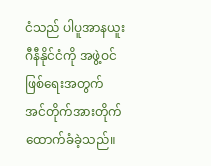ငံသည် ပါပူအာနယူးဂီနီနိုင်ငံကို အဖွဲ့ဝင်ဖြစ်ရေးအတွက် အင်တိုက်အားတိုက် ထောက်ခံခဲ့သည်။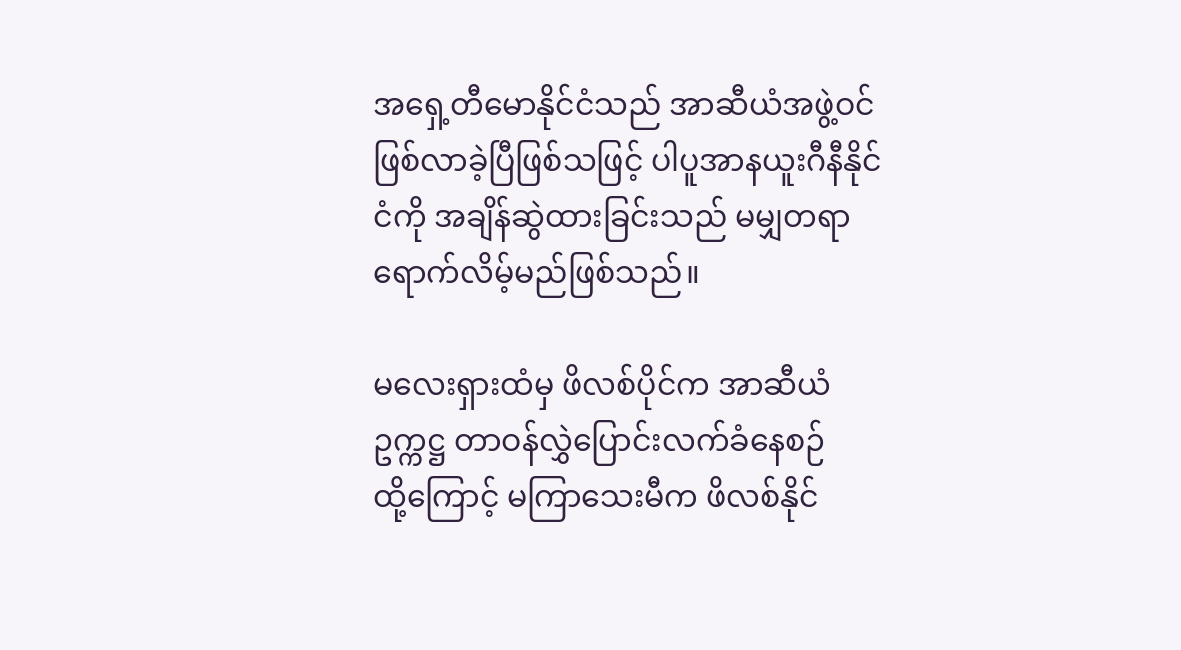အရှေ့တီမောနိုင်ငံသည် အာဆီယံအဖွဲ့ဝင် ဖြစ်လာခဲ့ပြီဖြစ်သဖြင့် ပါပူအာနယူးဂီနီနိုင်ငံကို အချိန်ဆွဲထားခြင်းသည် မမျှတရာ ရောက်လိမ့်မည်ဖြစ်သည်။

မလေးရှားထံမှ ဖိလစ်ပိုင်က အာဆီယံဥက္ကဋ္ဌ တာဝန်လွှဲပြောင်းလက်ခံနေစဉ်
ထို့ကြောင့် မကြာသေးမီက ဖိလစ်နိုင်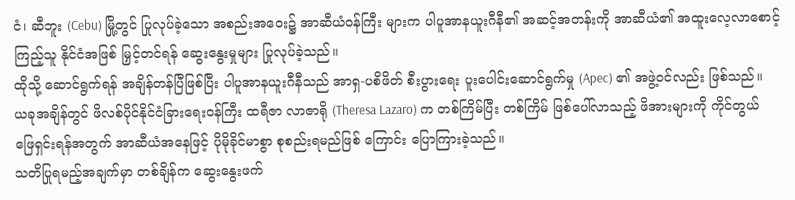ငံ၊ ဆီဘူး (Cebu) မြို့တွင် ပြုလုပ်ခဲ့သော အစည်းအဝေး၌ အာဆီယံဝန်ကြီး များက ပါပူအာနယူးဂီနီ၏ အဆင့်အတန်းကို အာဆီယံ၏ အထူးလေ့လာစောင့်ကြည့်သူ နိုင်ငံအဖြစ် မြှင့်တင်ရန် ဆွေးနွေးမှုများ ပြုလုပ်ခဲ့သည်။
ထိုသို့ ဆောင်ရွက်ရန် အချိန်တန်ပြီဖြစ်ပြီး ပါပူအာနယူးဂီနီသည် အာရှ-ပစိဖိတ် စီးပွားရေး ပူးပေါင်းဆောင်ရွက်မှု (Apec) ၏ အဖွဲ့ဝင်လည်း ဖြစ်သည်။
ယခုအချိန်တွင် ဖိလစ်ပိုင်နိုင်ငံခြားရေးဝန်ကြီး ထရီဇာ လာဇာရို (Theresa Lazaro) က တစ်ကြိမ်ပြီး တစ်ကြိမ် ဖြစ်ပေါ်လာသည့် ဖိအားများကို ကိုင်တွယ် ဖြေရှင်းရန်အတွက် အာဆီယံအနေဖြင့် ပိုမိုခိုင်မာစွာ စုစည်းရမည်ဖြစ် ကြောင်း ပြောကြားခဲ့သည်။
သတိပြုရမည့်အချက်မှာ တစ်ချိန်က ဆွေးနွေးဖက်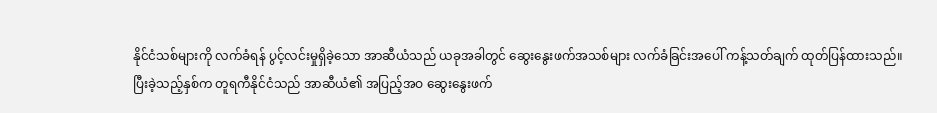နိုင်ငံသစ်များကို လက်ခံရန် ပွင့်လင်းမှုရှိခဲ့သော အာဆီယံသည် ယခုအခါတွင် ဆွေးနွေးဖက်အသစ်များ လက်ခံခြင်းအပေါ် ကန့်သတ်ချက် ထုတ်ပြန်ထားသည်။
ပြီးခဲ့သည့်နှစ်က တူရကီနိုင်ငံသည် အာဆီယံ၏ အပြည့်အဝ ဆွေးနွေးဖက်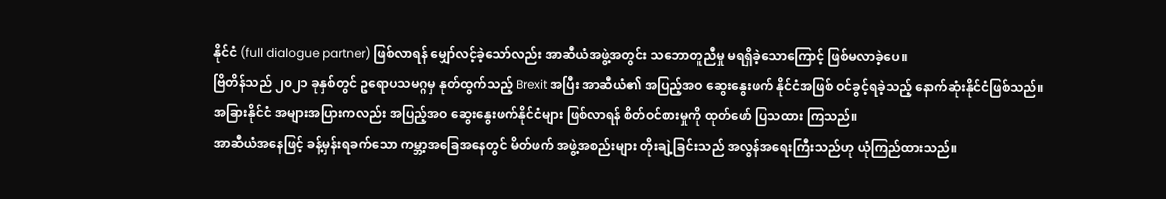နိုင်ငံ (full dialogue partner) ဖြစ်လာရန် မျှော်လင့်ခဲ့သော်လည်း အာဆီယံအဖွဲ့အတွင်း သဘောတူညီမှု မရရှိခဲ့သောကြောင့် ဖြစ်မလာခဲ့ပေ။
ဗြိတိန်သည် ၂၀၂၁ ခုနှစ်တွင် ဥရောပသမဂ္ဂမှ နုတ်ထွက်သည့် Brexit အပြီး အာဆီယံ၏ အပြည့်အဝ ဆွေးနွေးဖက် နိုင်ငံအဖြစ် ဝင်ခွင့်ရခဲ့သည့် နောက်ဆုံးနိုင်ငံဖြစ်သည်။
အခြားနိုင်ငံ အများအပြားကလည်း အပြည့်အဝ ဆွေးနွေးဖက်နိုင်ငံများ ဖြစ်လာရန် စိတ်ဝင်စားမှုကို ထုတ်ဖော် ပြသထား ကြသည်။
အာဆီယံအနေဖြင့် ခန့်မှန်းရခက်သော ကမ္ဘာ့အခြေအနေတွင် မိတ်ဖက် အဖွဲ့အစည်းများ တိုးချဲ့ခြင်းသည် အလွန်အရေးကြီးသည်ဟု ယုံကြည်ထားသည်။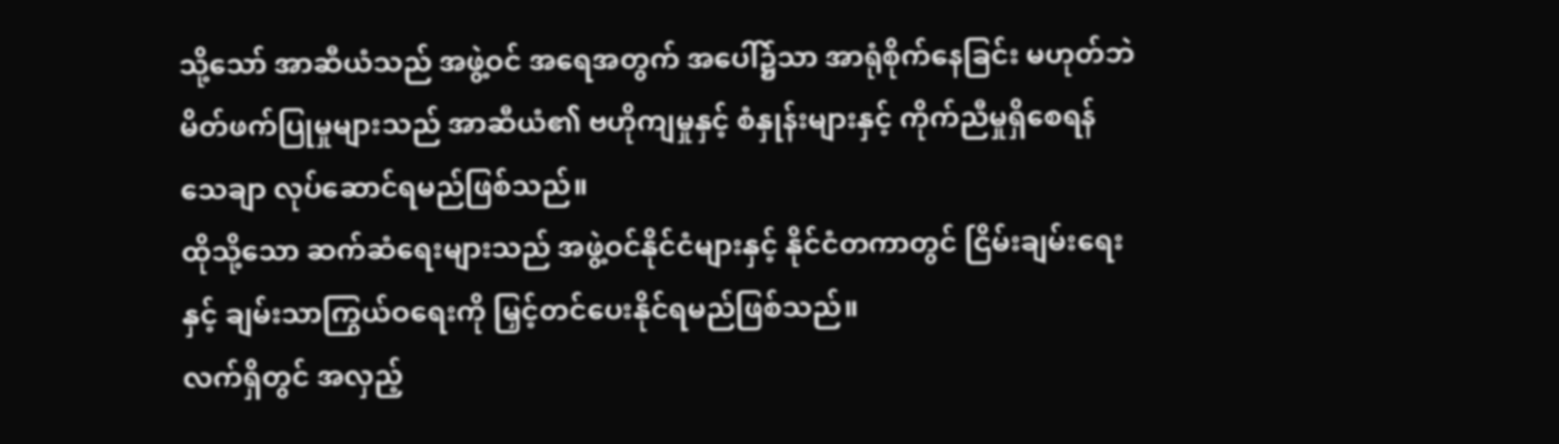သို့သော် အာဆီယံသည် အဖွဲ့ဝင် အရေအတွက် အပေါ်၌သာ အာရုံစိုက်နေခြင်း မဟုတ်ဘဲ မိတ်ဖက်ပြုမှုများသည် အာဆီယံ၏ ဗဟိုကျမှုနှင့် စံနှုန်းများနှင့် ကိုက်ညီမှုရှိစေရန် သေချာ လုပ်ဆောင်ရမည်ဖြစ်သည်။
ထိုသို့သော ဆက်ဆံရေးများသည် အဖွဲ့ဝင်နိုင်ငံများနှင့် နိုင်ငံတကာတွင် ငြိမ်းချမ်းရေးနှင့် ချမ်းသာကြွယ်ဝရေးကို မြှင့်တင်ပေးနိုင်ရမည်ဖြစ်သည်။
လက်ရှိတွင် အလှည့်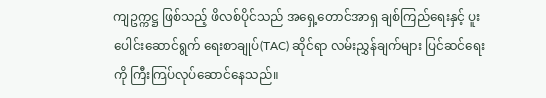ကျဥက္ကဋ္ဌ ဖြစ်သည့် ဖိလစ်ပိုင်သည် အရှေ့တောင်အာရှ ချစ်ကြည်ရေးနှင့် ပူးပေါင်းဆောင်ရွက် ရေးစာချုပ်(TAC) ဆိုင်ရာ လမ်းညွှန်ချက်များ ပြင်ဆင်ရေးကို ကြီးကြပ်လုပ်ဆောင်နေသည်။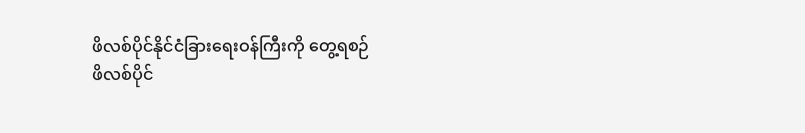ဖိလစ်ပိုင်နိုင်ငံခြားရေးဝန်ကြီးကို တွေ့ရစဉ်
ဖိလစ်ပိုင်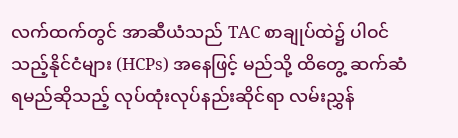လက်ထက်တွင် အာဆီယံသည် TAC စာချုပ်ထဲ၌ ပါဝင်သည့်နိုင်ငံများ (HCPs) အနေဖြင့် မည်သို့ ထိတွေ့ ဆက်ဆံရမည်ဆိုသည့် လုပ်ထုံးလုပ်နည်းဆိုင်ရာ လမ်းညွှန်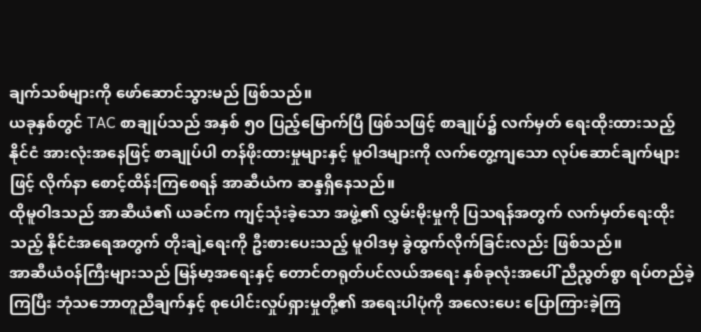ချက်သစ်များကို ဖော်ဆောင်သွားမည် ဖြစ်သည်။
ယခုနှစ်တွင် TAC စာချုပ်သည် အနှစ် ၅၀ ပြည့်မြောက်ပြီ ဖြစ်သဖြင့် စာချုပ်၌ လက်မှတ် ရေးထိုးထားသည့် နိုင်ငံ အားလုံးအနေဖြင့် စာချုပ်ပါ တန်ဖိုးထားမှုများနှင့် မူဝါဒများကို လက်တွေ့ကျသော လုပ်ဆောင်ချက်များဖြင့် လိုက်နာ စောင့်ထိန်းကြစေရန် အာဆီယံက ဆန္ဒရှိနေသည်။
ထိုမူဝါဒသည် အာဆီယံ၏ ယခင်က ကျင့်သုံးခဲ့သော အဖွဲ့၏ လွှမ်းမိုးမှုကို ပြသရန်အတွက် လက်မှတ်ရေးထိုးသည့် နိုင်ငံအရေအတွက် တိုးချဲ့ရေးကို ဦးစားပေးသည့် မူဝါဒမှ ခွဲထွက်လိုက်ခြင်းလည်း ဖြစ်သည်။
အာဆီယံဝန်ကြီးများသည် မြန်မာ့အရေးနှင့် တောင်တရုတ်ပင်လယ်အရေး နှစ်ခုလုံးအပေါ် ညီညွတ်စွာ ရပ်တည်ခဲ့ ကြပြီး ဘုံသဘောတူညီချက်နှင့် စုပေါင်းလှုပ်ရှားမှုတို့၏ အရေးပါပုံကို အလေးပေး ပြောကြားခဲ့ကြ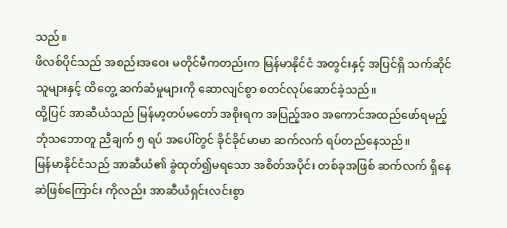သည်။
ဖိလစ်ပိုင်သည် အစည်းအဝေး မတိုင်မီကတည်းက မြန်မာနိုင်ငံ အတွင်းနှင့် အပြင်ရှိ သက်ဆိုင်သူများနှင့် ထိတွေ့ ဆက်ဆံမှုများကို ဆောလျင်စွာ စတင်လုပ်ဆောင်ခဲ့သည်။
ထို့ပြင် အာဆီယံသည် မြန်မာ့တပ်မတော် အစိုးရက အပြည့်အဝ အကောင်အထည်ဖော်ရမည့် ဘုံသဘောတူ ညီချက် ၅ ရပ် အပေါ်တွင် ခိုင်ခိုင်မာမာ ဆက်လက် ရပ်တည်နေသည်။
မြန်မာနိုင်ငံသည် အာဆီယံ၏ ခွဲထုတ်၍မရသော အစိတ်အပိုင်း တစ်ခုအဖြစ် ဆက်လက် ရှိနေဆဲဖြစ်ကြောင်း ကိုလည်း အာဆီယံရှင်းလင်းစွာ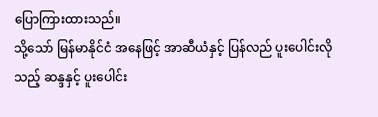ပြောကြားထားသည်။
သို့သော် မြန်မာနိုင်ငံ အနေဖြင့် အာဆီယံနှင့် ပြန်လည် ပူးပေါင်းလိုသည့် ဆန္ဒနှင့် ပူးပေါင်း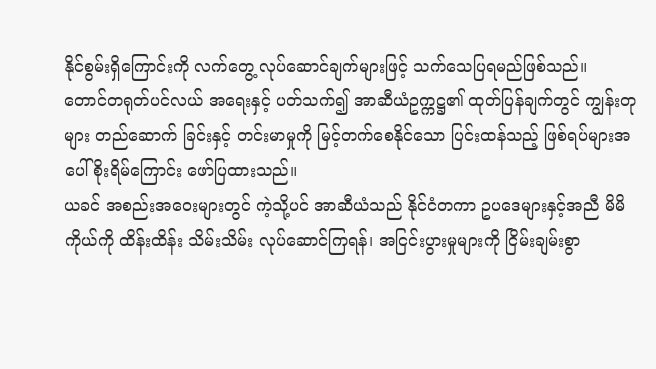နိုင်စွမ်းရှိကြောင်းကို လက်တွေ့ လုပ်ဆောင်ချက်များဖြင့် သက်သေပြရမည်ဖြစ်သည်။
တောင်တရုတ်ပင်လယ် အရေးနှင့် ပတ်သက်၍ အာဆီယံဥက္ကဋ္ဌ၏ ထုတ်ပြန်ချက်တွင် ကျွန်းတုများ တည်ဆောက် ခြင်းနှင့် တင်းမာမှုကို မြင့်တက်စေနိုင်သော ပြင်းထန်သည့် ဖြစ်ရပ်များအပေါ် စိုးရိမ်ကြောင်း ဖော်ပြထားသည်။
ယခင် အစည်းအဝေးများတွင် ကဲ့သို့ပင် အာဆီယံသည် နိုင်ငံတကာ ဥပဒေများနှင့်အညီ မိမိကိုယ်ကို ထိန်းထိန်း သိမ်းသိမ်း လုပ်ဆောင်ကြရန်၊ အငြင်းပွားမှုများကို ငြိမ်းချမ်းစွာ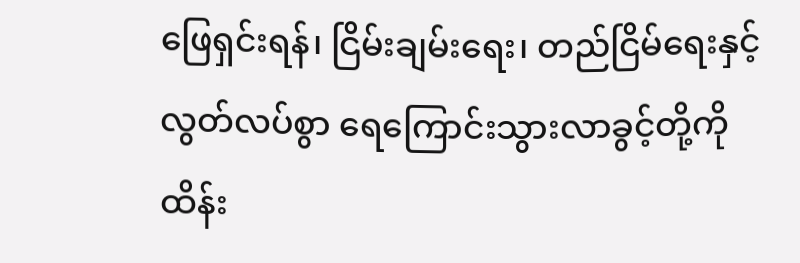ဖြေရှင်းရန်၊ ငြိမ်းချမ်းရေး၊ တည်ငြိမ်ရေးနှင့် လွတ်လပ်စွာ ရေကြောင်းသွားလာခွင့်တို့ကို ထိန်း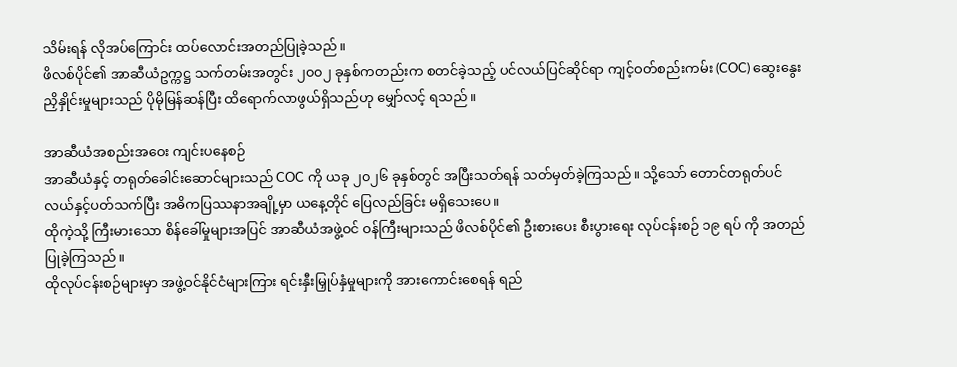သိမ်းရန် လိုအပ်ကြောင်း ထပ်လောင်းအတည်ပြုခဲ့သည်။
ဖိလစ်ပိုင်၏ အာဆီယံဥက္ကဋ္ဌ သက်တမ်းအတွင်း ၂၀၀၂ ခုနှစ်ကတည်းက စတင်ခဲ့သည့် ပင်လယ်ပြင်ဆိုင်ရာ ကျင့်ဝတ်စည်းကမ်း (COC) ဆွေးနွေးညှိနှိုင်းမှုများသည် ပိုမိုမြန်ဆန်ပြီး ထိရောက်လာဖွယ်ရှိသည်ဟု မျှော်လင့် ရသည်။

အာဆီယံအစည်းအဝေး ကျင်းပနေစဉ်
အာဆီယံနှင့် တရုတ်ခေါင်းဆောင်များသည် COC ကို ယခု ၂၀၂၆ ခုနှစ်တွင် အပြီးသတ်ရန် သတ်မှတ်ခဲ့ကြသည်။ သို့သော် တောင်တရုတ်ပင်လယ်နှင့်ပတ်သက်ပြီး အဓိကပြဿနာအချို့မှာ ယနေ့တိုင် ပြေလည်ခြင်း မရှိသေးပေ။
ထိုကဲ့သို့ ကြီးမားသော စိန်ခေါ်မှုများအပြင် အာဆီယံအဖွဲ့ဝင် ဝန်ကြီးများသည် ဖိလစ်ပိုင်၏ ဦးစားပေး စီးပွားရေး လုပ်ငန်းစဉ် ၁၉ ရပ် ကို အတည်ပြုခဲ့ကြသည်။
ထိုလုပ်ငန်းစဉ်များမှာ အဖွဲ့ဝင်နိုင်ငံများကြား ရင်းနှီးမြှုပ်နှံမှုများကို အားကောင်းစေရန် ရည်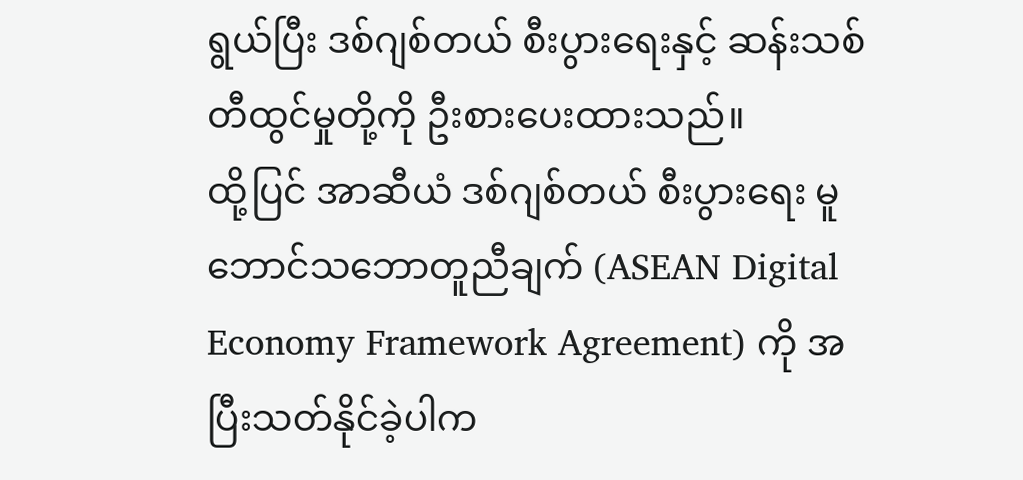ရွယ်ပြီး ဒစ်ဂျစ်တယ် စီးပွားရေးနှင့် ဆန်းသစ် တီထွင်မှုတို့ကို ဦးစားပေးထားသည်။
ထို့ပြင် အာဆီယံ ဒစ်ဂျစ်တယ် စီးပွားရေး မူဘောင်သဘောတူညီချက် (ASEAN Digital Economy Framework Agreement) ကို အပြီးသတ်နိုင်ခဲ့ပါက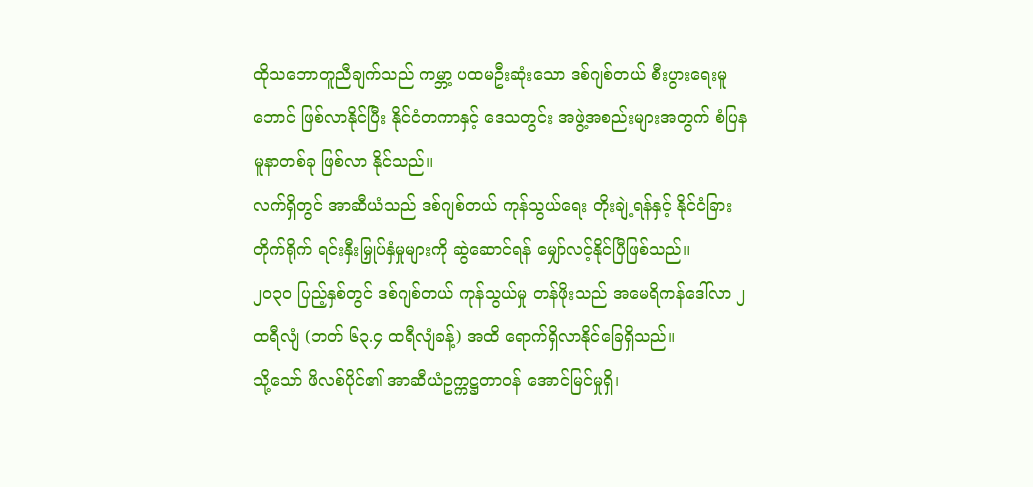ထိုသဘောတူညီချက်သည် ကမ္ဘာ့ ပထမဦးဆုံးသော ဒစ်ဂျစ်တယ် စီးပွားရေးမူဘောင် ဖြစ်လာနိုင်ပြီး နိုင်ငံတကာနှင့် ဒေသတွင်း အဖွဲ့အစည်းများအတွက် စံပြနမူနာတစ်ခု ဖြစ်လာ နိုင်သည်။
လက်ရှိတွင် အာဆီယံသည် ဒစ်ဂျစ်တယ် ကုန်သွယ်ရေး တိုးချဲ့ရန်နှင့် နိုင်ငံခြား တိုက်ရိုက် ရင်းနှီးမြှုပ်နှံမှုများကို ဆွဲဆောင်ရန် မျှော်လင့်နိုင်ပြီဖြစ်သည်။
၂၀၃၀ ပြည့်နှစ်တွင် ဒစ်ဂျစ်တယ် ကုန်သွယ်မှု တန်ဖိုးသည် အမေရိကန်ဒေါ်လာ ၂ ထရီလျံ (ဘတ် ၆၃.၄ ထရီလျံခန့်) အထိ ရောက်ရှိလာနိုင်ခြေရှိသည်။
သို့သော် ဖိလစ်ပိုင်၏ အာဆီယံဥက္ကဋ္ဌတာဝန် အောင်မြင်မှုရှိ၊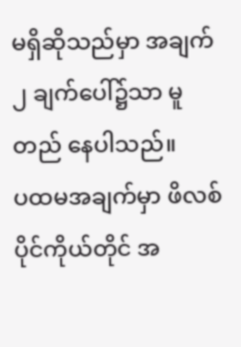မရှိဆိုသည်မှာ အချက် ၂ ချက်ပေါ်၌သာ မူတည် နေပါသည်။
ပထမအချက်မှာ ဖိလစ်ပိုင်ကိုယ်တိုင် အ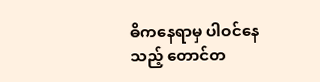ဓိကနေရာမှ ပါဝင်နေသည့် တောင်တ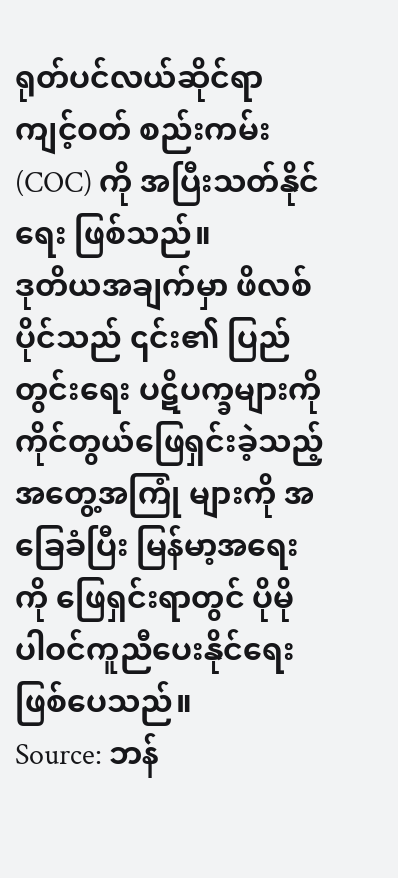ရုတ်ပင်လယ်ဆိုင်ရာ ကျင့်ဝတ် စည်းကမ်း (COC) ကို အပြီးသတ်နိုင်ရေး ဖြစ်သည်။
ဒုတိယအချက်မှာ ဖိလစ်ပိုင်သည် ၎င်း၏ ပြည်တွင်းရေး ပဋိပက္ခများကို ကိုင်တွယ်ဖြေရှင်းခဲ့သည့် အတွေ့အကြုံ များကို အခြေခံပြီး မြန်မာ့အရေးကို ဖြေရှင်းရာတွင် ပိုမို ပါဝင်ကူညီပေးနိုင်ရေး ဖြစ်ပေသည်။
Source: ဘန်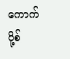ကောက်ပို့စ်